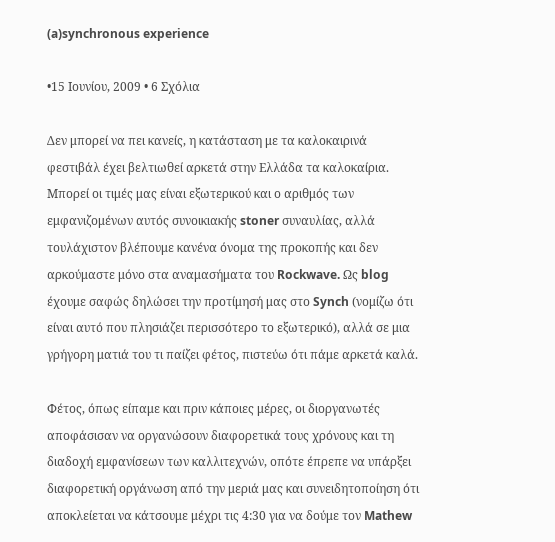(a)synchronous experience

•15 Ιουνίου, 2009 • 6 Σχόλια

Δεν μπορεί να πει κανείς, η κατάσταση με τα καλοκαιρινά φεστιβάλ έχει βελτιωθεί αρκετά στην Ελλάδα τα καλοκαίρια. Μπορεί οι τιμές μας είναι εξωτερικού και ο αριθμός των εμφανιζομένων αυτός συνοικιακής stoner συναυλίας, αλλά τουλάχιστον βλέπουμε κανένα όνομα της προκοπής και δεν αρκούμαστε μόνο στα αναμασήματα του Rockwave. Ως blog έχουμε σαφώς δηλώσει την προτίμησή μας στο Synch (νομίζω ότι είναι αυτό που πλησιάζει περισσότερο το εξωτερικό), αλλά σε μια γρήγορη ματιά του τι παίζει φέτος, πιστεύω ότι πάμε αρκετά καλά.

Φέτος, όπως είπαμε και πριν κάποιες μέρες, οι διοργανωτές αποφάσισαν να οργανώσουν διαφορετικά τους χρόνους και τη διαδοχή εμφανίσεων των καλλιτεχνών, οπότε έπρεπε να υπάρξει διαφορετική οργάνωση από την μεριά μας και συνειδητοποίηση ότι αποκλείεται να κάτσουμε μέχρι τις 4:30 για να δούμε τον Mathew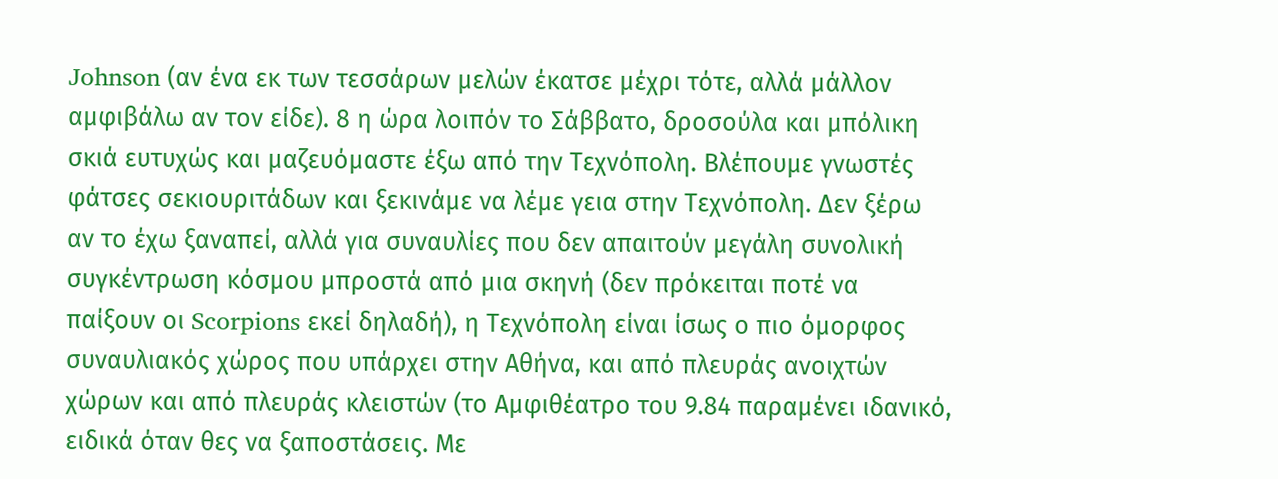Johnson (αν ένα εκ των τεσσάρων μελών έκατσε μέχρι τότε, αλλά μάλλον αμφιβάλω αν τον είδε). 8 η ώρα λοιπόν το Σάββατο, δροσούλα και μπόλικη σκιά ευτυχώς και μαζευόμαστε έξω από την Τεχνόπολη. Βλέπουμε γνωστές φάτσες σεκιουριτάδων και ξεκινάμε να λέμε γεια στην Τεχνόπολη. Δεν ξέρω αν το έχω ξαναπεί, αλλά για συναυλίες που δεν απαιτούν μεγάλη συνολική συγκέντρωση κόσμου μπροστά από μια σκηνή (δεν πρόκειται ποτέ να παίξουν οι Scorpions εκεί δηλαδή), η Τεχνόπολη είναι ίσως ο πιο όμορφος συναυλιακός χώρος που υπάρχει στην Αθήνα, και από πλευράς ανοιχτών χώρων και από πλευράς κλειστών (το Αμφιθέατρο του 9.84 παραμένει ιδανικό, ειδικά όταν θες να ξαποστάσεις. Με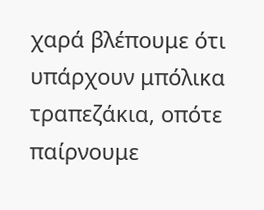χαρά βλέπουμε ότι υπάρχουν μπόλικα τραπεζάκια, οπότε παίρνουμε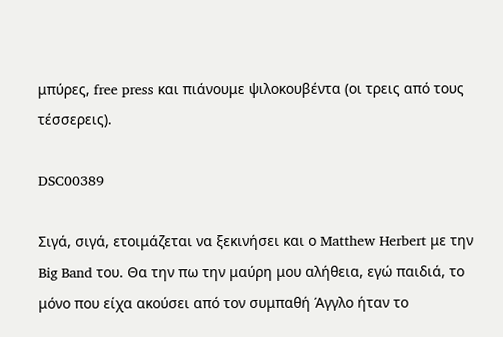μπύρες, free press και πιάνουμε ψιλοκουβέντα (οι τρεις από τους τέσσερεις).

DSC00389

Σιγά, σιγά, ετοιμάζεται να ξεκινήσει και ο Matthew Herbert με την Big Band του. Θα την πω την μαύρη μου αλήθεια, εγώ παιδιά, το μόνο που είχα ακούσει από τον συμπαθή Άγγλο ήταν το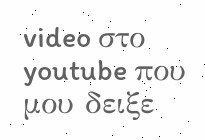video στο youtube που μου δειξε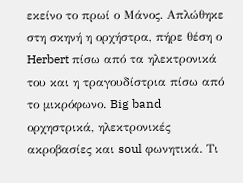εκείνο το πρωί ο Μάνος. Απλώθηκε στη σκηνή η ορχήστρα, πήρε θέση ο Herbert πίσω από τα ηλεκτρονικά του και η τραγουδίστρια πίσω από το μικρόφωνο. Big band ορχηστρικά, ηλεκτρονικές ακροβασίες και soul φωνητικά. Τι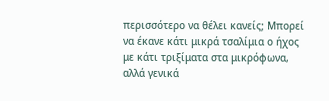περισσότερο να θέλει κανείς; Μπορεί να έκανε κάτι μικρά τσαλίμια ο ήχος με κάτι τριξίματα στα μικρόφωνα, αλλά γενικά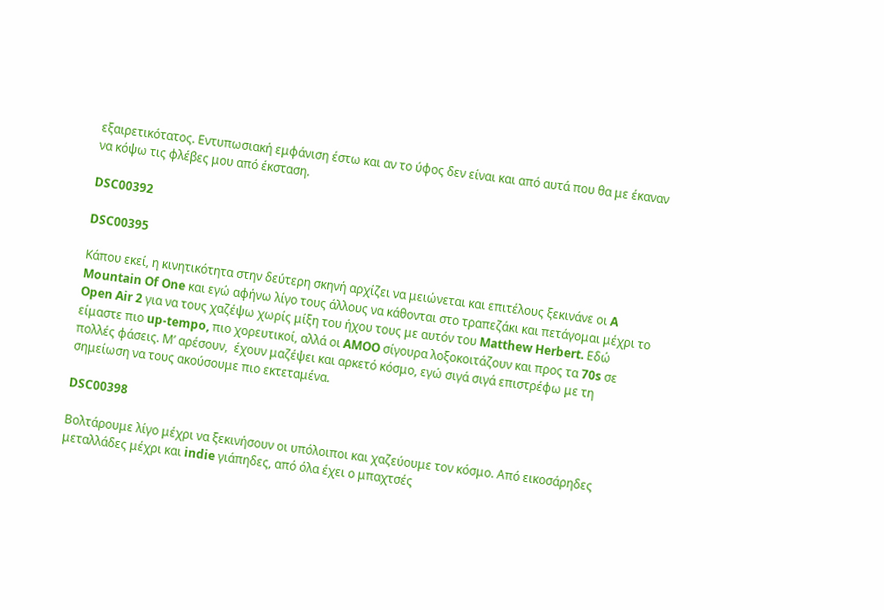εξαιρετικότατος. Εντυπωσιακή εμφάνιση έστω και αν το ύφος δεν είναι και από αυτά που θα με έκαναν να κόψω τις φλέβες μου από έκσταση.

DSC00392

DSC00395

Κάπου εκεί, η κινητικότητα στην δεύτερη σκηνή αρχίζει να μειώνεται και επιτέλους ξεκινάνε οι A Mountain Of One και εγώ αφήνω λίγο τους άλλους να κάθονται στο τραπεζάκι και πετάγομαι μέχρι το Open Air 2 για να τους χαζέψω χωρίς μίξη του ήχου τους με αυτόν του Matthew Herbert. Εδώ είμαστε πιο up-tempo, πιο χορευτικοί, αλλά οι AMOO σίγουρα λοξοκοιτάζουν και προς τα 70s σε πολλές φάσεις. Μ’ αρέσουν,  έχουν μαζέψει και αρκετό κόσμο, εγώ σιγά σιγά επιστρέφω με τη σημείωση να τους ακούσουμε πιο εκτεταμένα.

DSC00398

Βολτάρουμε λίγο μέχρι να ξεκινήσουν οι υπόλοιποι και χαζεύουμε τον κόσμο. Από εικοσάρηδες μεταλλάδες μέχρι και indie γιάπηδες, από όλα έχει ο μπαχτσές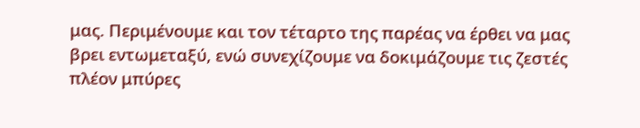μας. Περιμένουμε και τον τέταρτο της παρέας να έρθει να μας βρει εντωμεταξύ, ενώ συνεχίζουμε να δοκιμάζουμε τις ζεστές πλέον μπύρες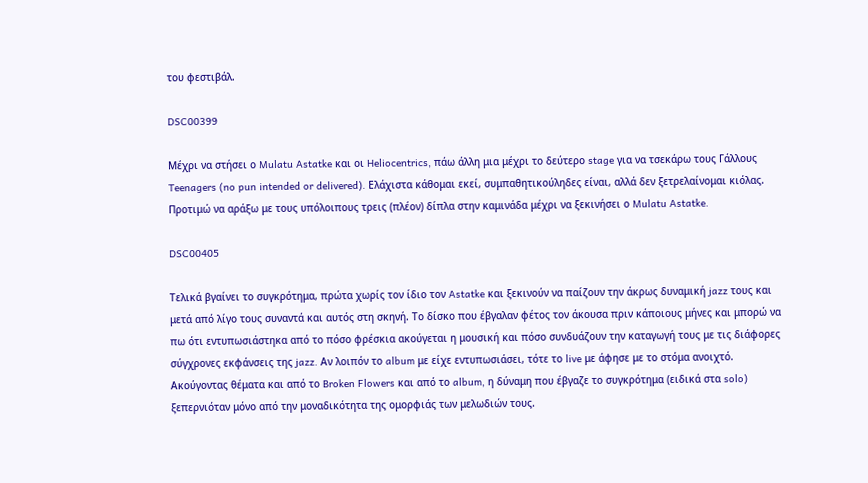του φεστιβάλ.

DSC00399

Μέχρι να στήσει ο Mulatu Astatke και οι Heliocentrics, πάω άλλη μια μέχρι το δεύτερο stage για να τσεκάρω τους Γάλλους Teenagers (no pun intended or delivered). Ελάχιστα κάθομαι εκεί, συμπαθητικούληδες είναι, αλλά δεν ξετρελαίνομαι κιόλας. Προτιμώ να αράξω με τους υπόλοιπους τρεις (πλέον) δίπλα στην καμινάδα μέχρι να ξεκινήσει ο Mulatu Astatke.

DSC00405

Τελικά βγαίνει το συγκρότημα, πρώτα χωρίς τον ίδιο τον Astatke και ξεκινούν να παίζουν την άκρως δυναμική jazz τους και μετά από λίγο τους συναντά και αυτός στη σκηνή. Το δίσκο που έβγαλαν φέτος τον άκουσα πριν κάποιους μήνες και μπορώ να πω ότι εντυπωσιάστηκα από το πόσο φρέσκια ακούγεται η μουσική και πόσο συνδυάζουν την καταγωγή τους με τις διάφορες σύγχρονες εκφάνσεις της jazz. Αν λοιπόν το album με είχε εντυπωσιάσει, τότε το live με άφησε με το στόμα ανοιχτό. Ακούγοντας θέματα και από το Broken Flowers και από το album, η δύναμη που έβγαζε το συγκρότημα (ειδικά στα solo) ξεπερνιόταν μόνο από την μοναδικότητα της ομορφιάς των μελωδιών τους.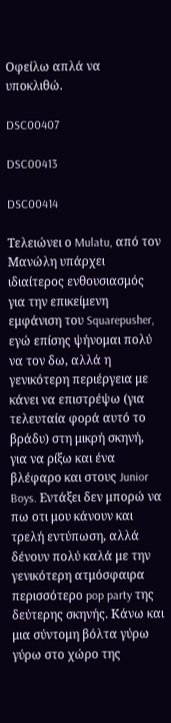Οφείλω απλά να υποκλιθώ.

DSC00407

DSC00413

DSC00414

Τελειώνει ο Mulatu, από τον Μανώλη υπάρχει ιδιαίτερος ενθουσιασμός για την επικείμενη εμφάνιση του Squarepusher, εγώ επίσης ψήνομαι πολύ να τον δω, αλλά η γενικότερη περιέργεια με κάνει να επιστρέψω (για τελευταία φορά αυτό το βράδυ) στη μικρή σκηνή, για να ρίξω και ένα βλέφαρο και στους Junior Boys. Εντάξει δεν μπορώ να πω οτι μου κάνουν και τρελή εντύπωση, αλλά δένουν πολύ καλά με την γενικότερη ατμόσφαιρα περισσότερο pop party της δεύτερης σκηνής. Κάνω και μια σύντομη βόλτα γύρω γύρω στο χώρο της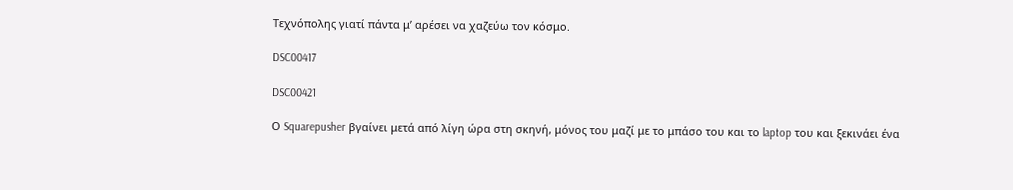Τεχνόπολης γιατί πάντα μ’ αρέσει να χαζεύω τον κόσμο.

DSC00417

DSC00421

Ο Squarepusher βγαίνει μετά από λίγη ώρα στη σκηνή, μόνος του μαζί με το μπάσο του και το laptop του και ξεκινάει ένα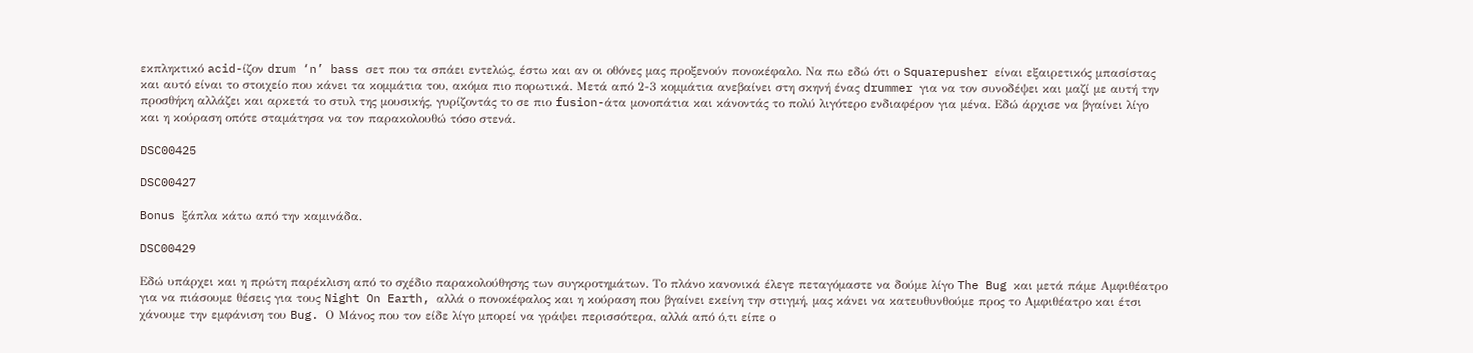εκπληκτικό acid-ίζον drum ‘n’ bass σετ που τα σπάει εντελώς, έστω και αν οι οθόνες μας προξενούν πονοκέφαλο. Να πω εδώ ότι ο Squarepusher είναι εξαιρετικός μπασίστας και αυτό είναι το στοιχείο που κάνει τα κομμάτια του, ακόμα πιο πορωτικά. Μετά από 2-3 κομμάτια ανεβαίνει στη σκηνή ένας drummer για να τον συνοδέψει και μαζί με αυτή την προσθήκη αλλάζει και αρκετά το στυλ της μουσικής, γυρίζοντάς το σε πιο fusion-άτα μονοπάτια και κάνοντάς το πολύ λιγότερο ενδιαφέρον για μένα. Εδώ άρχισε να βγαίνει λίγο και η κούραση οπότε σταμάτησα να τον παρακολουθώ τόσο στενά.

DSC00425

DSC00427

Bonus ξάπλα κάτω από την καμινάδα.

DSC00429

Εδώ υπάρχει και η πρώτη παρέκλιση από το σχέδιο παρακολούθησης των συγκροτημάτων. Το πλάνο κανονικά έλεγε πεταγόμαστε να δούμε λίγο The Bug και μετά πάμε Αμφιθέατρο για να πιάσουμε θέσεις για τους Night On Earth, αλλά ο πονοκέφαλος και η κούραση που βγαίνει εκείνη την στιγμή, μας κάνει να κατευθυνθούμε προς το Αμφιθέατρο και έτσι χάνουμε την εμφάνιση του Bug. Ο Μάνος που τον είδε λίγο μπορεί να γράψει περισσότερα, αλλά από ό,τι είπε ο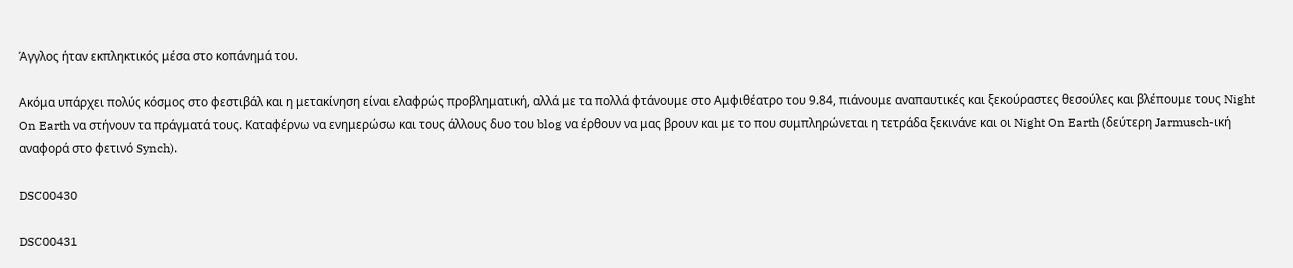Άγγλος ήταν εκπληκτικός μέσα στο κοπάνημά του.

Ακόμα υπάρχει πολύς κόσμος στο φεστιβάλ και η μετακίνηση είναι ελαφρώς προβληματική, αλλά με τα πολλά φτάνουμε στο Αμφιθέατρο του 9.84, πιάνουμε αναπαυτικές και ξεκούραστες θεσούλες και βλέπουμε τους Night On Earth να στήνουν τα πράγματά τους. Καταφέρνω να ενημερώσω και τους άλλους δυο του blog να έρθουν να μας βρουν και με το που συμπληρώνεται η τετράδα ξεκινάνε και οι Night On Earth (δεύτερη Jarmusch-ική αναφορά στο φετινό Synch).

DSC00430

DSC00431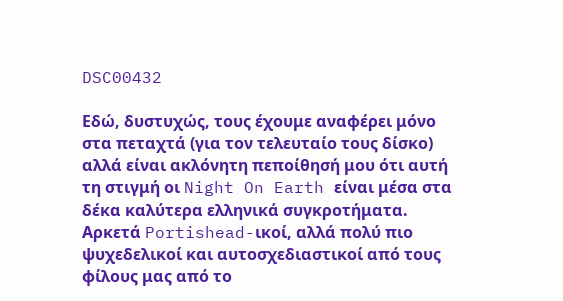DSC00432

Εδώ, δυστυχώς, τους έχουμε αναφέρει μόνο στα πεταχτά (για τον τελευταίο τους δίσκο) αλλά είναι ακλόνητη πεποίθησή μου ότι αυτή τη στιγμή οι Night On Earth είναι μέσα στα δέκα καλύτερα ελληνικά συγκροτήματα. Αρκετά Portishead-ικοί, αλλά πολύ πιο ψυχεδελικοί και αυτοσχεδιαστικοί από τους φίλους μας από το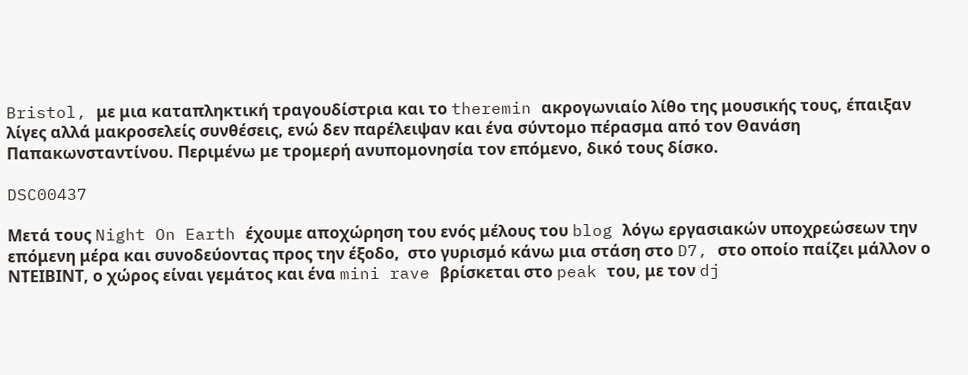Bristol, με μια καταπληκτική τραγουδίστρια και το theremin ακρογωνιαίο λίθο της μουσικής τους, έπαιξαν λίγες αλλά μακροσελείς συνθέσεις, ενώ δεν παρέλειψαν και ένα σύντομο πέρασμα από τον Θανάση Παπακωνσταντίνου. Περιμένω με τρομερή ανυπομονησία τον επόμενο, δικό τους δίσκο.

DSC00437

Μετά τους Night On Earth έχουμε αποχώρηση του ενός μέλους του blog λόγω εργασιακών υποχρεώσεων την επόμενη μέρα και συνοδεύοντας προς την έξοδο,  στο γυρισμό κάνω μια στάση στο D7, στο οποίο παίζει μάλλον ο ΝΤΕΙΒΙΝΤ, ο χώρος είναι γεμάτος και ένα mini rave βρίσκεται στο peak του, με τον dj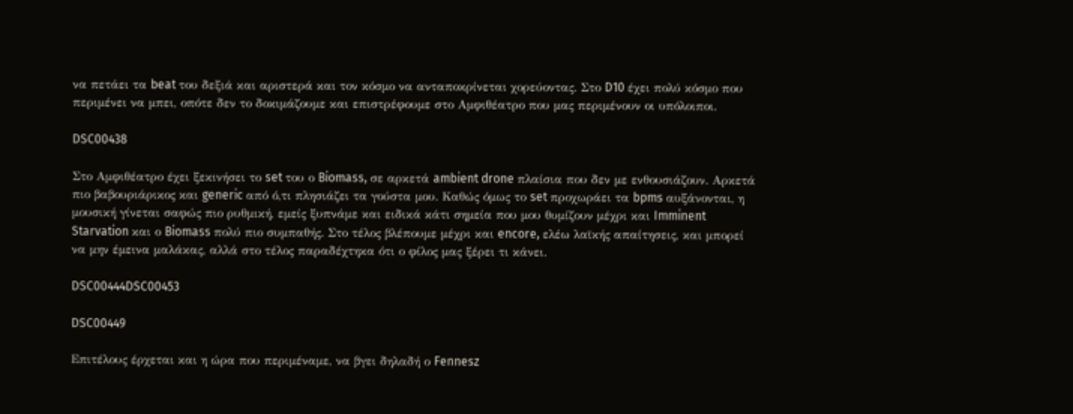να πετάει τα beat του δεξιά και αριστερά και τον κόσμο να ανταποκρίνεται χορεύοντας. Στο D10 έχει πολύ κόσμο που περιμένει να μπει, οπότε δεν το δοκιμάζουμε και επιστρέφουμε στο Αμφιθέατρο που μας περιμένουν οι υπόλοιποι.

DSC00438

Στο Αμφιθέατρο έχει ξεκινήσει το set του ο Biomass, σε αρκετά ambient drone πλαίσια που δεν με ενθουσιάζουν. Αρκετά πιο βαβουριάρικος και generic από ό,τι πλησιάζει τα γούστα μου. Καθώς όμως το set προχωράει τα bpms αυξάνονται, η μουσική γίνεται σαφώς πιο ρυθμική, εμείς ξυπνάμε και ειδικά κάτι σημεία που μου θυμίζουν μέχρι και Imminent Starvation και ο Biomass πολύ πιο συμπαθής. Στο τέλος βλέπουμε μέχρι και encore, ελέω λαϊκής απαίτησεις, και μπορεί να μην έμεινα μαλάκας, αλλά στο τέλος παραδέχτηκα ότι ο φίλος μας ξέρει τι κάνει.

DSC00444DSC00453

DSC00449

Επιτέλους έρχεται και η ώρα που περιμέναμε, να βγει δηλαδή ο Fennesz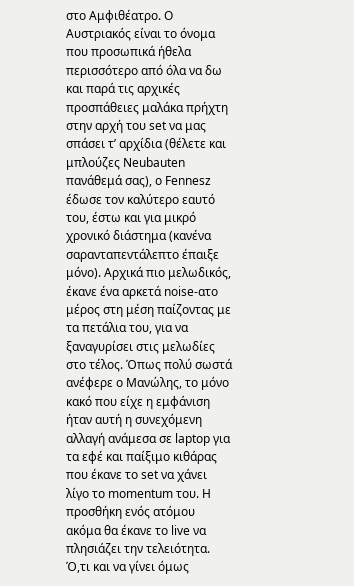στο Αμφιθέατρο. Ο Αυστριακός είναι το όνομα που προσωπικά ήθελα περισσότερο από όλα να δω και παρά τις αρχικές προσπάθειες μαλάκα πρήχτη στην αρχή του set να μας σπάσει τ’ αρχίδια (θέλετε και μπλούζες Neubauten πανάθεμά σας), ο Fennesz έδωσε τον καλύτερο εαυτό του, έστω και για μικρό χρονικό διάστημα (κανένα σαρανταπεντάλεπτο έπαιξε μόνο). Αρχικά πιο μελωδικός, έκανε ένα αρκετά noise-ατο μέρος στη μέση παίζοντας με τα πετάλια του, για να ξαναγυρίσει στις μελωδίες στο τέλος. Όπως πολύ σωστά ανέφερε ο Μανώλης, το μόνο κακό που είχε η εμφάνιση ήταν αυτή η συνεχόμενη αλλαγή ανάμεσα σε laptop για τα εφέ και παίξιμο κιθάρας που έκανε το set να χάνει λίγο το momentum του. Η προσθήκη ενός ατόμου ακόμα θα έκανε το live να πλησιάζει την τελειότητα. Ό,τι και να γίνει όμως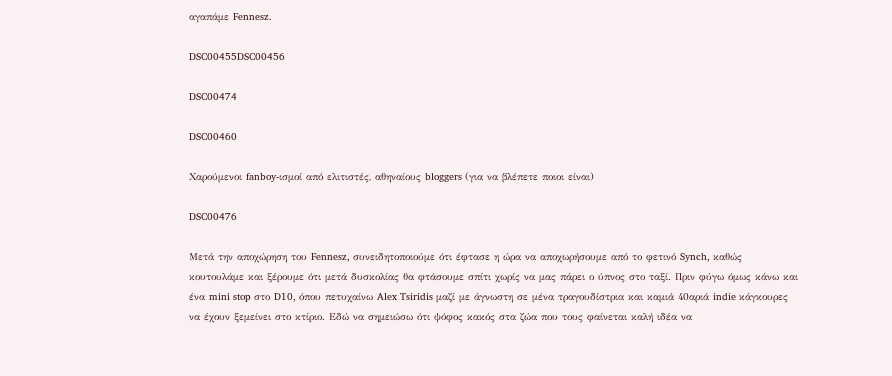αγαπάμε Fennesz.

DSC00455DSC00456

DSC00474

DSC00460

Χαρούμενοι fanboy-ισμοί από ελιτιστές, αθηναίους bloggers (για να βλέπετε ποιοι είναι)

DSC00476

Μετά την αποχώρηση του Fennesz, συνειδητοποιούμε ότι έφτασε η ώρα να αποχωρήσουμε από το φετινό Synch, καθώς κουτουλάμε και ξέρουμε ότι μετά δυσκολίας θα φτάσουμε σπίτι χωρίς να μας πάρει ο ύπνος στο ταξί. Πριν φύγω όμως κάνω και ένα mini stop στο D10, όπου πετυχαίνω Alex Tsiridis μαζί με άγνωστη σε μένα τραγουδίστρια και καμιά 40αριά indie κάγκουρες να έχουν ξεμείνει στο κτίριο. Εδώ να σημειώσω ότι ψόφος κακός στα ζώα που τους φαίνεται καλή ιδέα να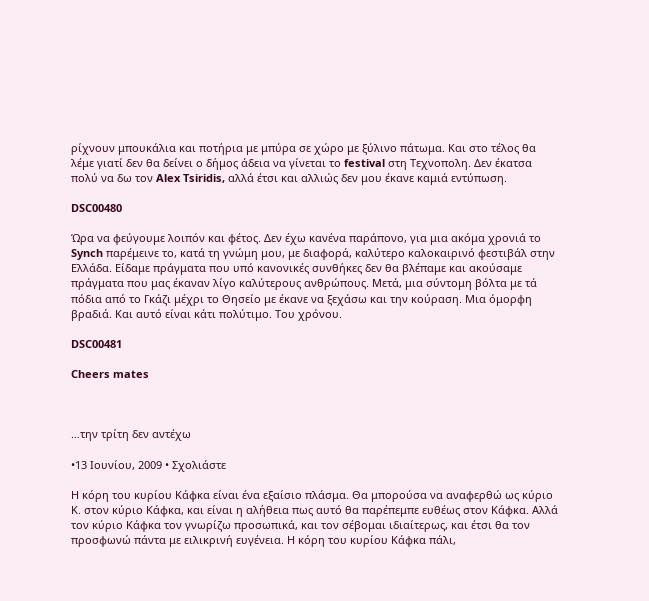ρίχνουν μπουκάλια και ποτήρια με μπύρα σε χώρο με ξύλινο πάτωμα. Και στο τέλος θα λέμε γιατί δεν θα δείνει ο δήμος άδεια να γίνεται το festival στη Τεχνοπολη. Δεν έκατσα πολύ να δω τον Alex Tsiridis, αλλά έτσι και αλλιώς δεν μου έκανε καμιά εντύπωση.

DSC00480

Ώρα να φεύγουμε λοιπόν και φέτος. Δεν έχω κανένα παράπονο, για μια ακόμα χρονιά το Synch παρέμεινε το, κατά τη γνώμη μου, με διαφορά, καλύτερο καλοκαιρινό φεστιβάλ στην Ελλάδα. Είδαμε πράγματα που υπό κανονικές συνθήκες δεν θα βλέπαμε και ακούσαμε πράγματα που μας έκαναν λίγο καλύτερους ανθρώπους. Μετά, μια σύντομη βόλτα με τά πόδια από το Γκάζι μέχρι το Θησείο με έκανε να ξεχάσω και την κούραση. Μια όμορφη βραδιά. Και αυτό είναι κάτι πολύτιμο. Του χρόνου.

DSC00481

Cheers mates



…την τρίτη δεν αντέχω

•13 Ιουνίου, 2009 • Σχολιάστε

Η κόρη του κυρίου Κάφκα είναι ένα εξαίσιο πλάσμα. Θα μπορούσα να αναφερθώ ως κύριο Κ. στον κύριο Κάφκα, και είναι η αλήθεια πως αυτό θα παρέπεμπε ευθέως στον Κάφκα. Αλλά τον κύριο Κάφκα τον γνωρίζω προσωπικά, και τον σέβομαι ιδιαίτερως, και έτσι θα τον προσφωνώ πάντα με ειλικρινή ευγένεια. Η κόρη του κυρίου Κάφκα πάλι,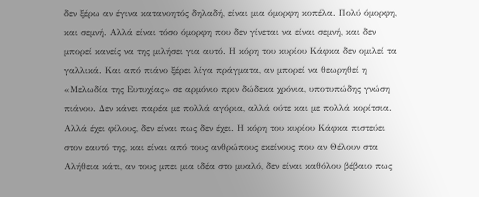δεν ξέρω αν έγινα κατανοητός δηλαδή, είναι μια όμορφη κοπέλα. Πολύ όμορφη, και σεμνή. Αλλά είναι τόσο όμορφη που δεν γίνεται να είναι σεμνή, και δεν μπορεί κανείς να της μιλήσει για αυτό. Η κόρη του κυρίου Κάφκα δεν ομιλεί τα γαλλικά. Και από πιάνο ξέρει λίγα πράγματα, αν μπορεί να θεωρηθεί η «Μελωδία της Ευτυχίας» σε αρμόνιο πριν δώδεκα χρόνια, υποτυπώδης γνώση πιάνου. Δεν κάνει παρέα με πολλά αγόρια, αλλά ούτε και με πολλά κορίτσια. Αλλά έχει φίλους, δεν είναι πως δεν έχει. Η κόρη του κυρίου Κάφκα πιστεύει στον εαυτό της, και είναι από τους ανθρώπους εκείνους που αν Θέλουν στα Αλήθεια κάτι, αν τους μπει μια ιδέα στο μυαλό, δεν είναι καθόλου βέβαιο πως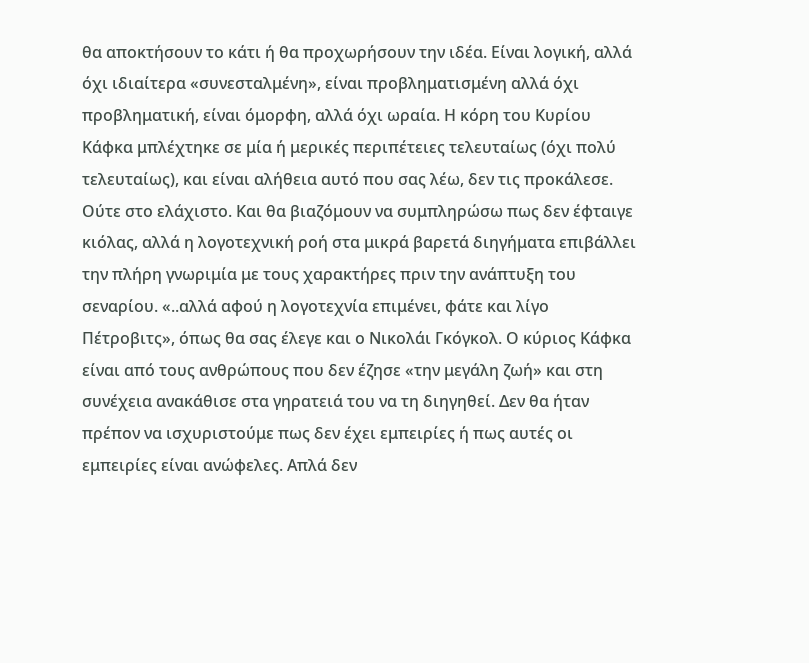θα αποκτήσουν το κάτι ή θα προχωρήσουν την ιδέα. Είναι λογική, αλλά όχι ιδιαίτερα «συνεσταλμένη», είναι προβληματισμένη αλλά όχι προβληματική, είναι όμορφη, αλλά όχι ωραία. Η κόρη του Κυρίου Κάφκα μπλέχτηκε σε μία ή μερικές περιπέτειες τελευταίως (όχι πολύ τελευταίως), και είναι αλήθεια αυτό που σας λέω, δεν τις προκάλεσε. Ούτε στο ελάχιστο. Και θα βιαζόμουν να συμπληρώσω πως δεν έφταιγε κιόλας, αλλά η λογοτεχνική ροή στα μικρά βαρετά διηγήματα επιβάλλει την πλήρη γνωριμία με τους χαρακτήρες πριν την ανάπτυξη του σεναρίου. «..αλλά αφού η λογοτεχνία επιμένει, φάτε και λίγο Πέτροβιτς», όπως θα σας έλεγε και ο Νικολάι Γκόγκολ. Ο κύριος Κάφκα είναι από τους ανθρώπους που δεν έζησε «την μεγάλη ζωή» και στη συνέχεια ανακάθισε στα γηρατειά του να τη διηγηθεί. Δεν θα ήταν πρέπον να ισχυριστούμε πως δεν έχει εμπειρίες ή πως αυτές οι εμπειρίες είναι ανώφελες. Απλά δεν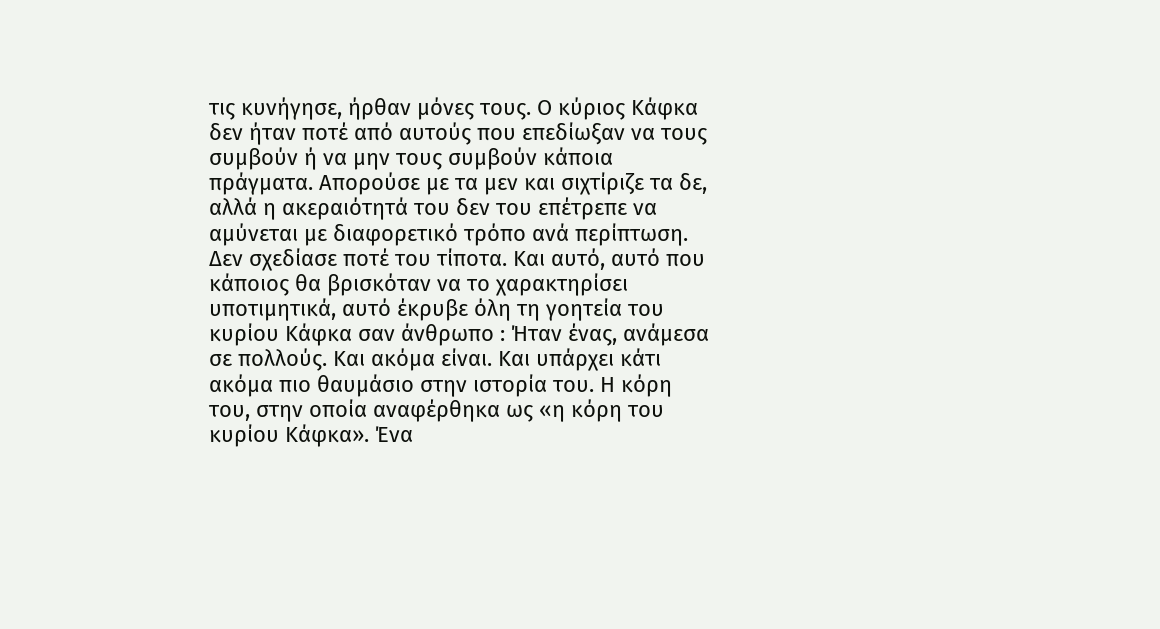τις κυνήγησε, ήρθαν μόνες τους. Ο κύριος Κάφκα δεν ήταν ποτέ από αυτούς που επεδίωξαν να τους συμβούν ή να μην τους συμβούν κάποια πράγματα. Απορούσε με τα μεν και σιχτίριζε τα δε, αλλά η ακεραιότητά του δεν του επέτρεπε να αμύνεται με διαφορετικό τρόπο ανά περίπτωση. Δεν σχεδίασε ποτέ του τίποτα. Και αυτό, αυτό που κάποιος θα βρισκόταν να το χαρακτηρίσει υποτιμητικά, αυτό έκρυβε όλη τη γοητεία του κυρίου Κάφκα σαν άνθρωπο : Ήταν ένας, ανάμεσα σε πολλούς. Και ακόμα είναι. Και υπάρχει κάτι ακόμα πιο θαυμάσιο στην ιστορία του. Η κόρη του, στην οποία αναφέρθηκα ως «η κόρη του κυρίου Κάφκα». Ένα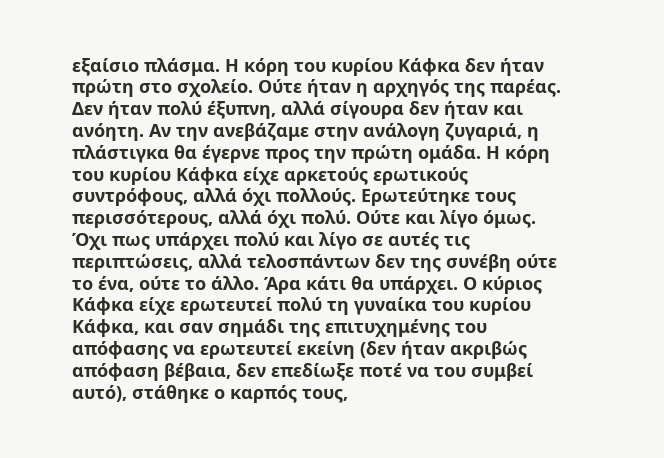εξαίσιο πλάσμα. Η κόρη του κυρίου Κάφκα δεν ήταν πρώτη στο σχολείο. Ούτε ήταν η αρχηγός της παρέας. Δεν ήταν πολύ έξυπνη, αλλά σίγουρα δεν ήταν και ανόητη. Αν την ανεβάζαμε στην ανάλογη ζυγαριά, η πλάστιγκα θα έγερνε προς την πρώτη ομάδα. Η κόρη του κυρίου Κάφκα είχε αρκετούς ερωτικούς συντρόφους, αλλά όχι πολλούς. Ερωτεύτηκε τους περισσότερους, αλλά όχι πολύ. Ούτε και λίγο όμως. Όχι πως υπάρχει πολύ και λίγο σε αυτές τις περιπτώσεις, αλλά τελοσπάντων δεν της συνέβη ούτε το ένα, ούτε το άλλο. Άρα κάτι θα υπάρχει. Ο κύριος Κάφκα είχε ερωτευτεί πολύ τη γυναίκα του κυρίου Κάφκα, και σαν σημάδι της επιτυχημένης του απόφασης να ερωτευτεί εκείνη (δεν ήταν ακριβώς απόφαση βέβαια, δεν επεδίωξε ποτέ να του συμβεί αυτό), στάθηκε ο καρπός τους,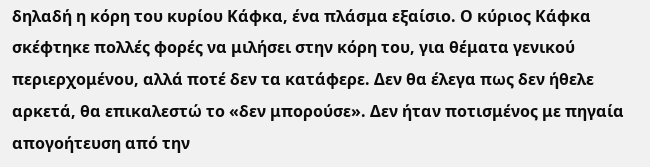δηλαδή η κόρη του κυρίου Κάφκα, ένα πλάσμα εξαίσιο. Ο κύριος Κάφκα σκέφτηκε πολλές φορές να μιλήσει στην κόρη του, για θέματα γενικού περιερχομένου, αλλά ποτέ δεν τα κατάφερε. Δεν θα έλεγα πως δεν ήθελε αρκετά, θα επικαλεστώ το «δεν μπορούσε». Δεν ήταν ποτισμένος με πηγαία απογοήτευση από την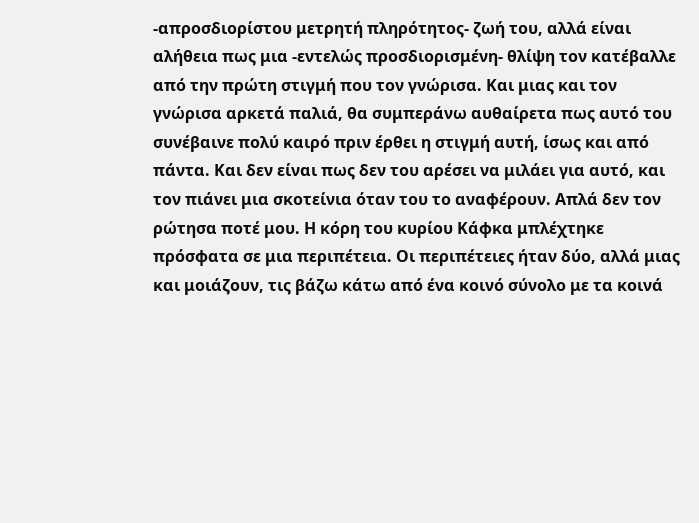-απροσδιορίστου μετρητή πληρότητος- ζωή του, αλλά είναι αλήθεια πως μια -εντελώς προσδιορισμένη- θλίψη τον κατέβαλλε από την πρώτη στιγμή που τον γνώρισα. Και μιας και τον γνώρισα αρκετά παλιά, θα συμπεράνω αυθαίρετα πως αυτό του συνέβαινε πολύ καιρό πριν έρθει η στιγμή αυτή, ίσως και από πάντα. Και δεν είναι πως δεν του αρέσει να μιλάει για αυτό, και τον πιάνει μια σκοτείνια όταν του το αναφέρουν. Απλά δεν τον ρώτησα ποτέ μου. Η κόρη του κυρίου Κάφκα μπλέχτηκε πρόσφατα σε μια περιπέτεια. Οι περιπέτειες ήταν δύο, αλλά μιας και μοιάζουν, τις βάζω κάτω από ένα κοινό σύνολο με τα κοινά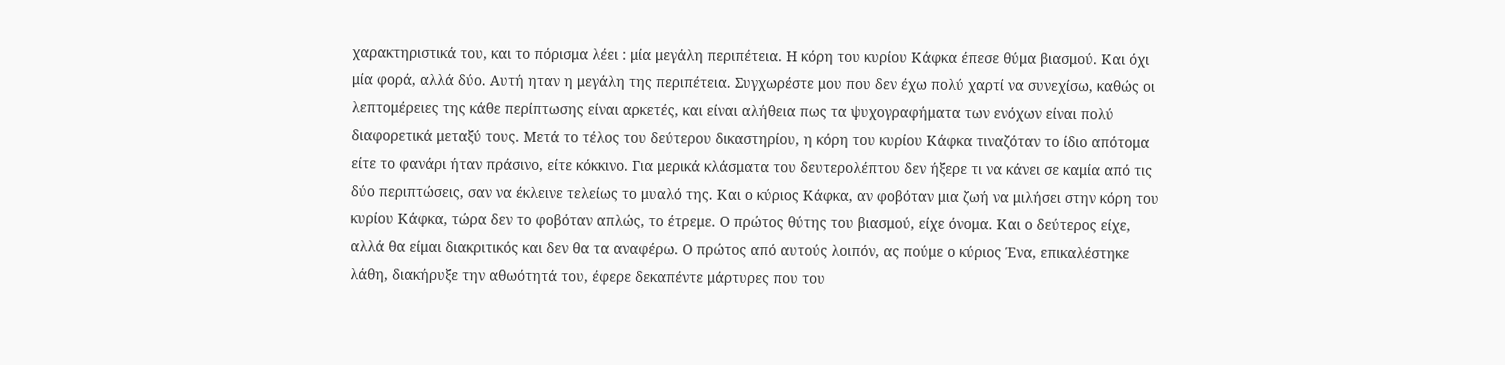χαρακτηριστικά του, και το πόρισμα λέει : μία μεγάλη περιπέτεια. Η κόρη του κυρίου Κάφκα έπεσε θύμα βιασμού. Και όχι μία φορά, αλλά δύο. Αυτή ηταν η μεγάλη της περιπέτεια. Συγχωρέστε μου που δεν έχω πολύ χαρτί να συνεχίσω, καθώς οι λεπτομέρειες της κάθε περίπτωσης είναι αρκετές, και είναι αλήθεια πως τα ψυχογραφήματα των ενόχων είναι πολύ διαφορετικά μεταξύ τους. Μετά το τέλος του δεύτερου δικαστηρίου, η κόρη του κυρίου Κάφκα τιναζόταν το ίδιο απότομα είτε το φανάρι ήταν πράσινο, είτε κόκκινο. Για μερικά κλάσματα του δευτερολέπτου δεν ήξερε τι να κάνει σε καμία από τις δύο περιπτώσεις, σαν να έκλεινε τελείως το μυαλό της. Και ο κύριος Κάφκα, αν φοβόταν μια ζωή να μιλήσει στην κόρη του κυρίου Κάφκα, τώρα δεν το φοβόταν απλώς, το έτρεμε. Ο πρώτος θύτης του βιασμού, είχε όνομα. Και ο δεύτερος είχε, αλλά θα είμαι διακριτικός και δεν θα τα αναφέρω. Ο πρώτος από αυτούς λοιπόν, ας πούμε ο κύριος Ένα, επικαλέστηκε λάθη, διακήρυξε την αθωότητά του, έφερε δεκαπέντε μάρτυρες που του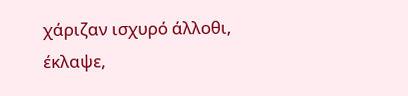χάριζαν ισχυρό άλλοθι, έκλαψε,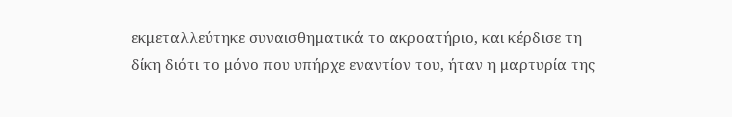εκμεταλλεύτηκε συναισθηματικά το ακροατήριο, και κέρδισε τη δίκη διότι το μόνο που υπήρχε εναντίον του, ήταν η μαρτυρία της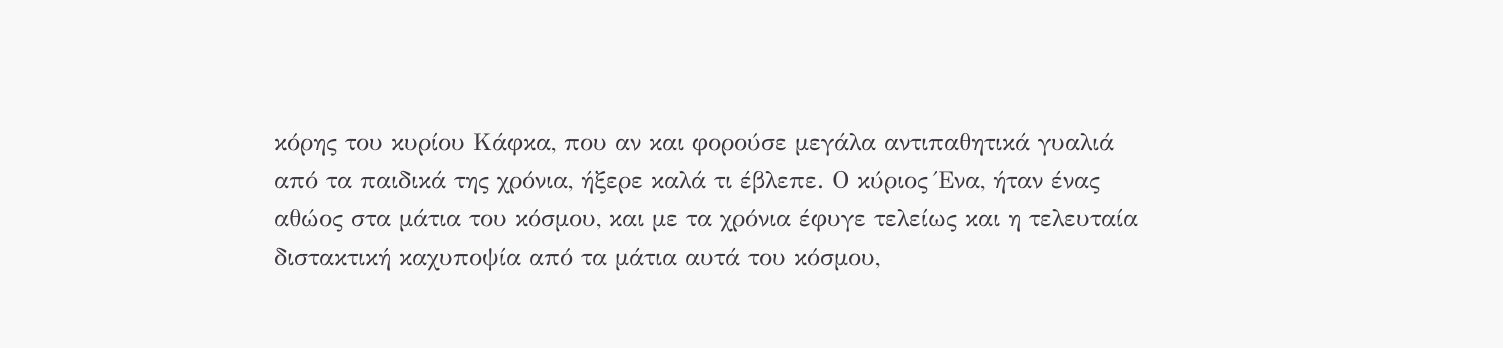κόρης του κυρίου Κάφκα, που αν και φορούσε μεγάλα αντιπαθητικά γυαλιά από τα παιδικά της χρόνια, ήξερε καλά τι έβλεπε. Ο κύριος Ένα, ήταν ένας αθώος στα μάτια του κόσμου, και με τα χρόνια έφυγε τελείως και η τελευταία διστακτική καχυποψία από τα μάτια αυτά του κόσμου,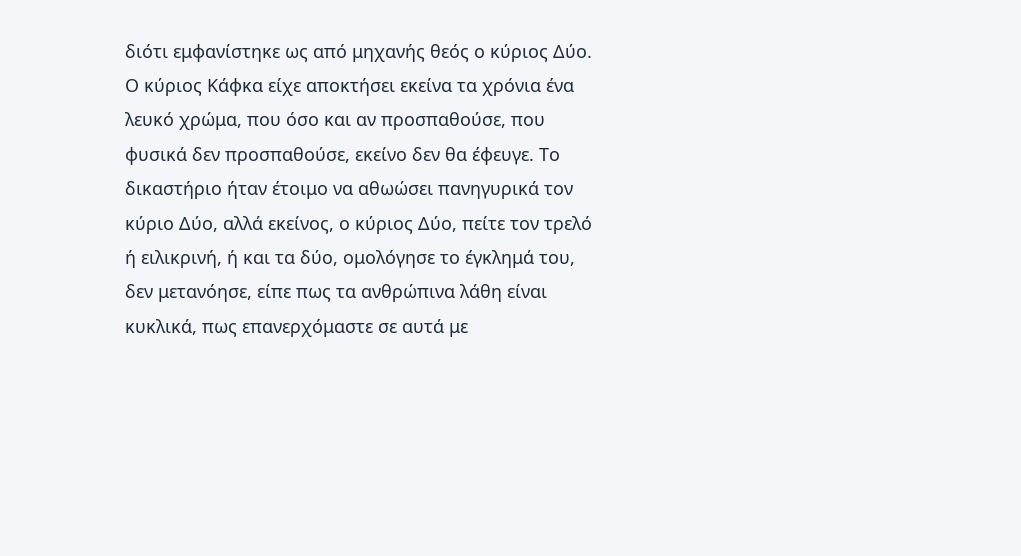διότι εμφανίστηκε ως από μηχανής θεός ο κύριος Δύο. Ο κύριος Κάφκα είχε αποκτήσει εκείνα τα χρόνια ένα λευκό χρώμα, που όσο και αν προσπαθούσε, που φυσικά δεν προσπαθούσε, εκείνο δεν θα έφευγε. Το δικαστήριο ήταν έτοιμο να αθωώσει πανηγυρικά τον κύριο Δύο, αλλά εκείνος, ο κύριος Δύο, πείτε τον τρελό ή ειλικρινή, ή και τα δύο, ομολόγησε το έγκλημά του, δεν μετανόησε, είπε πως τα ανθρώπινα λάθη είναι κυκλικά, πως επανερχόμαστε σε αυτά με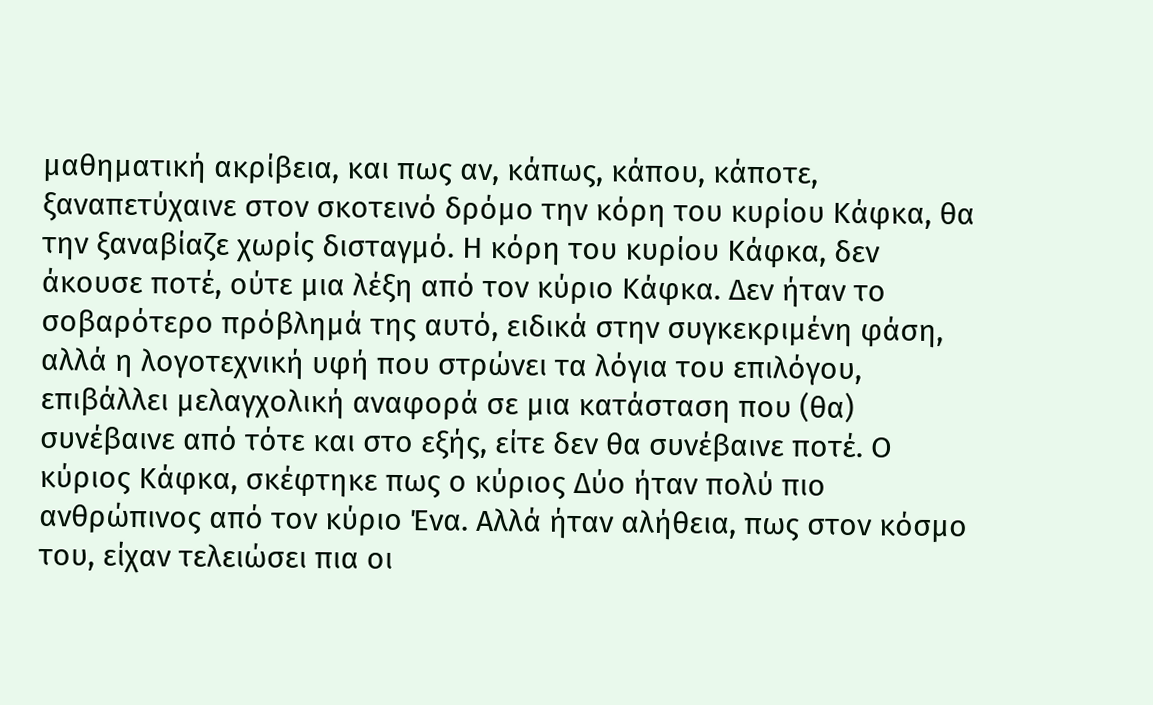μαθηματική ακρίβεια, και πως αν, κάπως, κάπου, κάποτε, ξαναπετύχαινε στον σκοτεινό δρόμο την κόρη του κυρίου Κάφκα, θα την ξαναβίαζε χωρίς δισταγμό. Η κόρη του κυρίου Κάφκα, δεν άκουσε ποτέ, ούτε μια λέξη από τον κύριο Κάφκα. Δεν ήταν το σοβαρότερο πρόβλημά της αυτό, ειδικά στην συγκεκριμένη φάση, αλλά η λογοτεχνική υφή που στρώνει τα λόγια του επιλόγου, επιβάλλει μελαγχολική αναφορά σε μια κατάσταση που (θα) συνέβαινε από τότε και στο εξής, είτε δεν θα συνέβαινε ποτέ. Ο κύριος Κάφκα, σκέφτηκε πως ο κύριος Δύο ήταν πολύ πιο ανθρώπινος από τον κύριο Ένα. Αλλά ήταν αλήθεια, πως στον κόσμο του, είχαν τελειώσει πια οι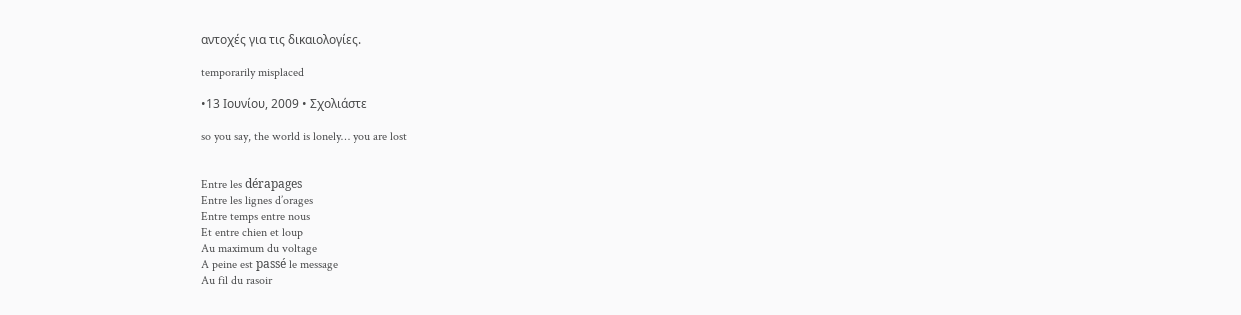αντοχές για τις δικαιολογίες.

temporarily misplaced

•13 Ιουνίου, 2009 • Σχολιάστε

so you say, the world is lonely… you are lost


Entre les dérapages
Entre les lignes d’orages
Entre temps entre nous
Et entre chien et loup
Au maximum du voltage
A peine est passé le message
Au fil du rasoir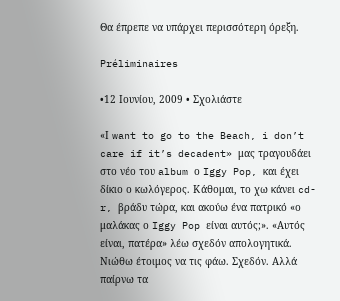Θα έπρεπε να υπάρχει περισσότερη όρεξη.

Préliminaires

•12 Ιουνίου, 2009 • Σχολιάστε

«Ι want to go to the Beach, i don’t care if it’s decadent» μας τραγουδάει στο νέο του album ο Iggy Pop, και έχει δίκιο ο κωλόγερος. Κάθομαι, το χω κάνει cd-r, βράδυ τώρα, και ακούω ένα πατρικό «ο μαλάκας ο Iggy Pop είναι αυτός;». «Αυτός είναι, πατέρα» λέω σχεδόν απολογητικά. Νιώθω έτοιμος να τις φάω. Σχεδόν. Αλλά παίρνω τα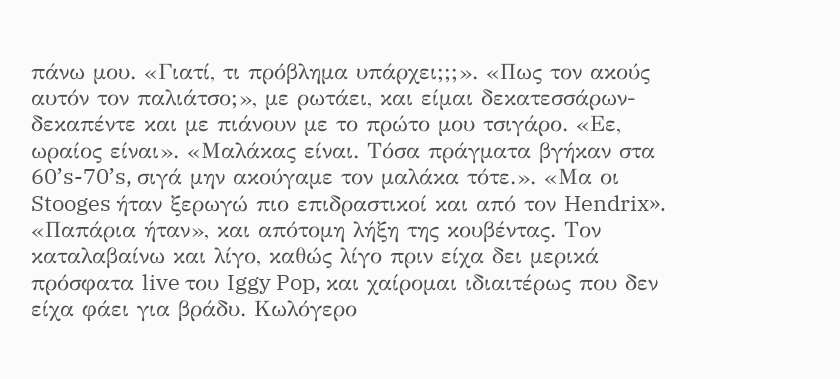πάνω μου. «Γιατί, τι πρόβλημα υπάρχει;;;». «Πως τον ακούς αυτόν τον παλιάτσο;», με ρωτάει, και είμαι δεκατεσσάρων-δεκαπέντε και με πιάνουν με το πρώτο μου τσιγάρο. «Εε, ωραίος είναι». «Μαλάκας είναι. Τόσα πράγματα βγήκαν στα 60’s-70’s, σιγά μην ακούγαμε τον μαλάκα τότε.». «Μα οι Stooges ήταν ξερωγώ πιο επιδραστικοί και από τον Hendrix». «Παπάρια ήταν», και απότομη λήξη της κουβέντας. Τον καταλαβαίνω και λίγο, καθώς λίγο πριν είχα δει μερικά πρόσφατα live του Iggy Pop, και χαίρομαι ιδιαιτέρως που δεν είχα φάει για βράδυ. Κωλόγερο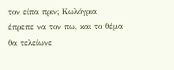τον είπα πριν; Κωλόγρια έπρεπε να τον πω, και το θέμα θα τελείωνε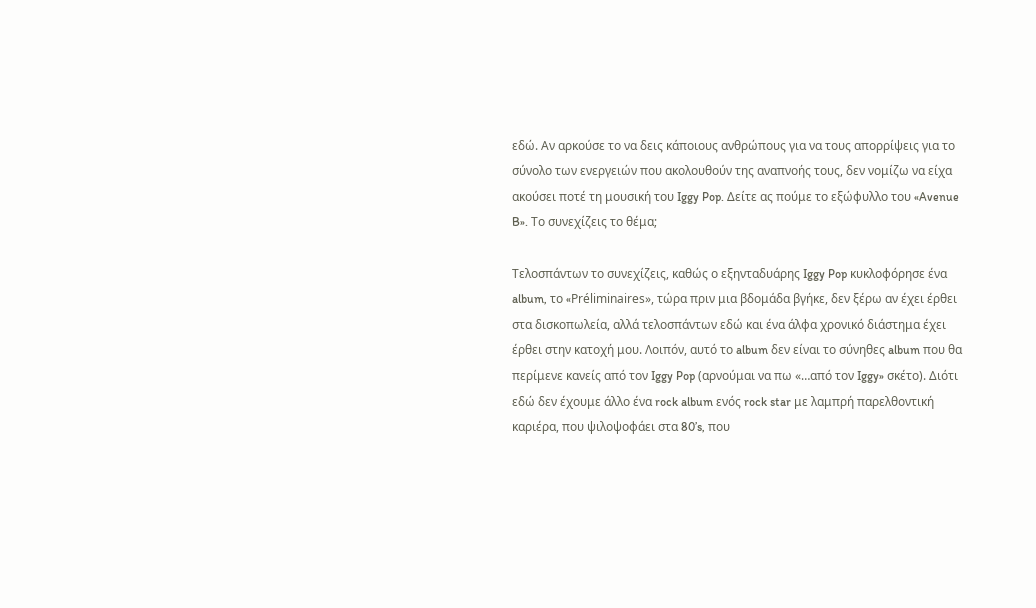εδώ. Αν αρκούσε το να δεις κάποιους ανθρώπους για να τους απορρίψεις για το σύνολο των ενεργειών που ακολουθούν της αναπνοής τους, δεν νομίζω να είχα ακούσει ποτέ τη μουσική του Iggy Pop. Δείτε ας πούμε το εξώφυλλο του «Avenue B». Το συνεχίζεις το θέμα;

Τελοσπάντων το συνεχίζεις, καθώς ο εξηνταδυάρης Iggy Pop κυκλοφόρησε ένα album, το «Préliminaires», τώρα πριν μια βδομάδα βγήκε, δεν ξέρω αν έχει έρθει στα δισκοπωλεία, αλλά τελοσπάντων εδώ και ένα άλφα χρονικό διάστημα έχει έρθει στην κατοχή μου. Λοιπόν, αυτό το album δεν είναι το σύνηθες album που θα περίμενε κανείς από τον Iggy Pop (αρνούμαι να πω «…από τον Iggy» σκέτο). Διότι εδώ δεν έχουμε άλλο ένα rock album ενός rock star με λαμπρή παρελθοντική καριέρα, που ψιλοψοφάει στα 80’s, που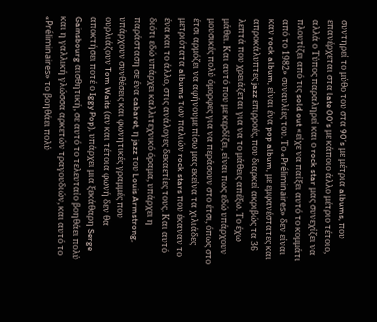συντηρεί το μύθο του στα 90’s με μέτρια albums, που επανέρχεται στα late 00’s με κάποιο άλλο μέτριο τέτοιο, αλλά ο Τύπος παραληρεί και ο rock star μας συνεχίζει να πλουτίζει από τις sold out «είχε να παίξει αυτό το κομμάτι από το 1982» συναυλίες του. Το «Préliminaires» δεν είναι καν rock album, είναι ένα pop album, με εμφανέστατες και απροκάλυπτες jazz επιρροές, που διαρκεί ακριβώς τα 36 λεπτά που χρειάζεται για να το μάθεις απέξω. Το έχω μάθει. Και αυτό που με κερδίζει, είναι πως εδώ υπάρχουν μουσικές πολύ όμορφες για να περάσουν στο έτσι, όπως στο έτσι αρμόζει να αφήνουμε πίσω μας εκείνα τα χιλιάδες μετριότατα albums των παλιών rock stars που έκαναν το ένα και το άλλο, στις ανάλογες δεκαετίες τους. Και αυτό διότι εδώ υπάρχει καλλιτεχνικό όραμα, υπάρχει η παράσταση σε ένα cabaret, η jazz του Louis Armstrong, υπάρχουν συνθέσεις και φωνητικές γραμμές που ουρλιάζουν Tom Waits (αν και τέτοια φωνή δεν θα αποκτήσει ποτέ ο Iggy Pop), υπάρχει μια ξεκάθαρη Serge Gainsbourg αισθητική, σε αυτό το τελευταίο βοηθάει πολύ και η γαλλική γλώσσα αρκετών τραγουδιών, και αυτό το «Préliminaires» το βοηθάει πολύ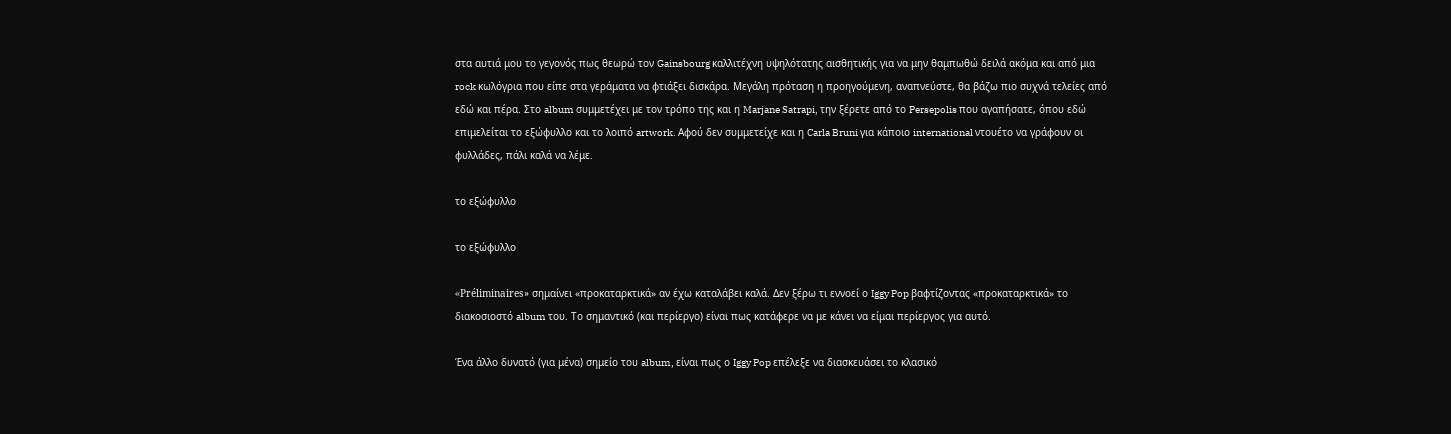στα αυτιά μου το γεγονός πως θεωρώ τον Gainsbourg καλλιτέχνη υψηλότατης αισθητικής για να μην θαμπωθώ δειλά ακόμα και από μια rock κωλόγρια που είπε στα γεράματα να φτιάξει δισκάρα. Μεγάλη πρόταση η προηγούμενη, αναπνεύστε, θα βάζω πιο συχνά τελείες από εδώ και πέρα. Στο album συμμετέχει με τον τρόπο της και η Marjane Satrapi, την ξέρετε από το Persepolis που αγαπήσατε, όπου εδώ επιμελείται το εξώφυλλο και το λοιπό artwork. Αφού δεν συμμετείχε και η Carla Bruni για κάποιο international ντουέτο να γράφουν οι φυλλάδες, πάλι καλά να λέμε.

το εξώφυλλο

το εξώφυλλο

«Préliminaires» σημαίνει «προκαταρκτικά» αν έχω καταλάβει καλά. Δεν ξέρω τι εννοεί ο Iggy Pop βαφτίζοντας «προκαταρκτικά» το διακοσιοστό album του. Το σημαντικό (και περίεργο) είναι πως κατάφερε να με κάνει να είμαι περίεργος για αυτό.

Ένα άλλο δυνατό (για μένα) σημείο του album, είναι πως ο Iggy Pop επέλεξε να διασκευάσει το κλασικό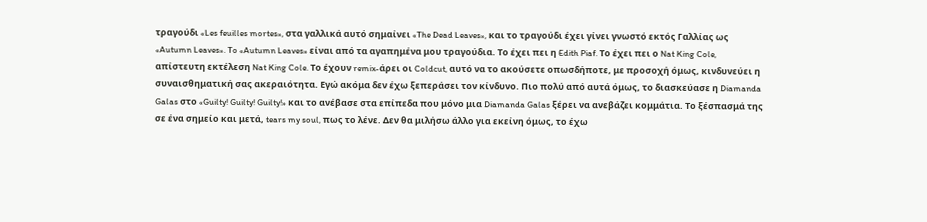τραγούδι «Les feuilles mortes», στα γαλλικά αυτό σημαίνει «The Dead Leaves», και το τραγούδι έχει γίνει γνωστό εκτός Γαλλίας ως «Autumn Leaves». To «Autumn Leaves» είναι από τα αγαπημένα μου τραγούδια. Το έχει πει η Edith Piaf. Το έχει πει ο Nat King Cole, απίστευτη εκτέλεση Nat King Cole. Το έχουν remix-άρει οι Coldcut, αυτό να το ακούσετε οπωσδήποτε, με προσοχή όμως, κινδυνεύει η συναισθηματική σας ακεραιότητα. Εγώ ακόμα δεν έχω ξεπεράσει τον κίνδυνο. Πιο πολύ από αυτά όμως, το διασκεύασε η Diamanda Galas στο «Guilty! Guilty! Guilty!» και το ανέβασε στα επίπεδα που μόνο μια Diamanda Galas ξέρει να ανεβάζει κομμάτια. Το ξέσπασμά της σε ένα σημείο και μετά, tears my soul, πως το λένε. Δεν θα μιλήσω άλλο για εκείνη όμως, το έχω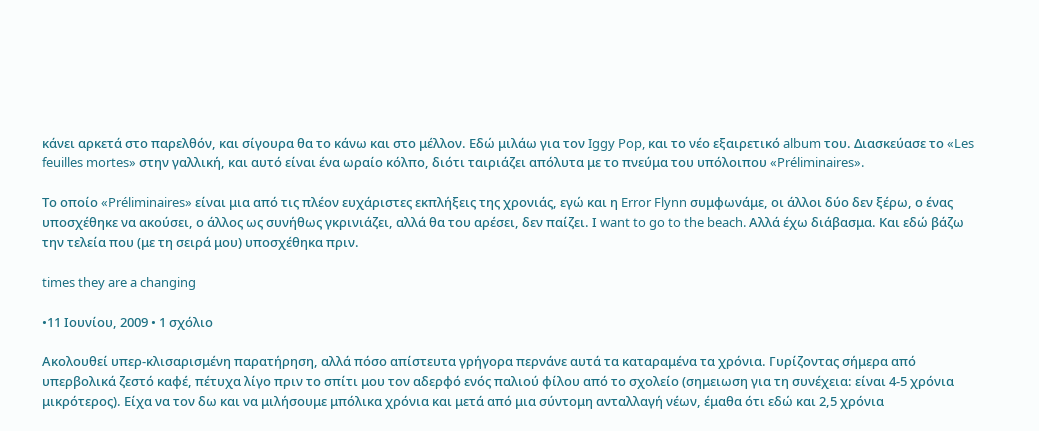κάνει αρκετά στο παρελθόν, και σίγουρα θα το κάνω και στο μέλλον. Εδώ μιλάω για τον Iggy Pop, και το νέο εξαιρετικό album του. Διασκεύασε το «Les feuilles mortes» στην γαλλική, και αυτό είναι ένα ωραίο κόλπο, διότι ταιριάζει απόλυτα με τo πνεύμα του υπόλοιπου «Préliminaires».

Το οποίο «Préliminaires» είναι μια από τις πλέον ευχάριστες εκπλήξεις της χρονιάς, εγώ και η Error Flynn συμφωνάμε, οι άλλοι δύο δεν ξέρω, ο ένας υποσχέθηκε να ακούσει, ο άλλος ως συνήθως γκρινιάζει, αλλά θα του αρέσει, δεν παίζει. Ι want to go to the beach. Αλλά έχω διάβασμα. Και εδώ βάζω την τελεία που (με τη σειρά μου) υποσχέθηκα πριν.

times they are a changing

•11 Ιουνίου, 2009 • 1 σχόλιο

Ακολουθεί υπερ-κλισαρισμένη παρατήρηση, αλλά πόσο απίστευτα γρήγορα περνάνε αυτά τα καταραμένα τα χρόνια. Γυρίζοντας σήμερα από υπερβολικά ζεστό καφέ, πέτυχα λίγο πριν το σπίτι μου τον αδερφό ενός παλιού φίλου από το σχολείο (σημειωση για τη συνέχεια: είναι 4-5 χρόνια μικρότερος). Είχα να τον δω και να μιλήσουμε μπόλικα χρόνια και μετά από μια σύντομη ανταλλαγή νέων, έμαθα ότι εδώ και 2,5 χρόνια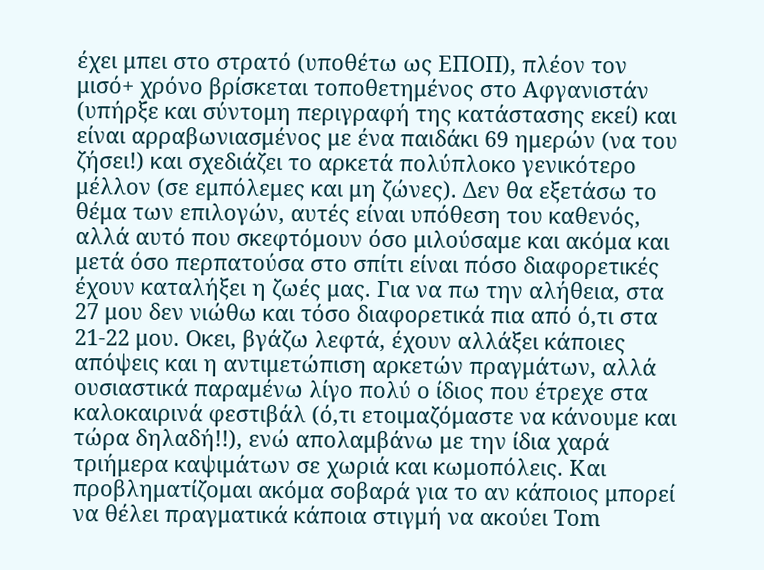έχει μπει στο στρατό (υποθέτω ως ΕΠΟΠ), πλέον τον μισό+ χρόνο βρίσκεται τοποθετημένος στο Αφγανιστάν (υπήρξε και σύντομη περιγραφή της κατάστασης εκεί) και είναι αρραβωνιασμένος με ένα παιδάκι 69 ημερών (να του ζήσει!) και σχεδιάζει το αρκετά πολύπλοκο γενικότερο μέλλον (σε εμπόλεμες και μη ζώνες). Δεν θα εξετάσω το θέμα των επιλογών, αυτές είναι υπόθεση του καθενός, αλλά αυτό που σκεφτόμουν όσο μιλούσαμε και ακόμα και μετά όσο περπατούσα στο σπίτι είναι πόσο διαφορετικές έχουν καταλήξει η ζωές μας. Για να πω την αλήθεια, στα 27 μου δεν νιώθω και τόσο διαφορετικά πια από ό,τι στα 21-22 μου. Οκει, βγάζω λεφτά, έχουν αλλάξει κάποιες απόψεις και η αντιμετώπιση αρκετών πραγμάτων, αλλά ουσιαστικά παραμένω λίγο πολύ ο ίδιος που έτρεχε στα καλοκαιρινά φεστιβάλ (ό,τι ετοιμαζόμαστε να κάνουμε και τώρα δηλαδή!!), ενώ απολαμβάνω με την ίδια χαρά τριήμερα καψιμάτων σε χωριά και κωμοπόλεις. Και προβληματίζομαι ακόμα σοβαρά για το αν κάποιος μπορεί να θέλει πραγματικά κάποια στιγμή να ακούει Tom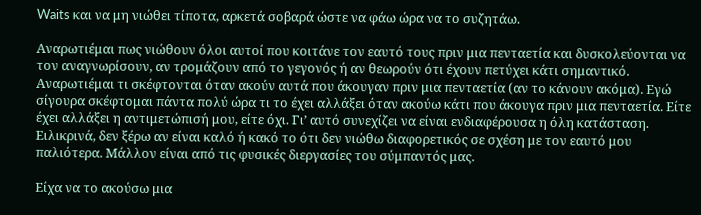Waits και να μη νιώθει τίποτα, αρκετά σοβαρά ώστε να φάω ώρα να το συζητάω.

Αναρωτιέμαι πως νιώθουν όλοι αυτοί που κοιτάνε τον εαυτό τους πριν μια πενταετία και δυσκολεύονται να τον αναγνωρίσουν, αν τρομάζουν από το γεγονός ή αν θεωρούν ότι έχουν πετύχει κάτι σημαντικό. Αναρωτιέμαι τι σκέφτονται όταν ακούν αυτά που άκουγαν πριν μια πενταετία (αν το κάνουν ακόμα). Εγώ σίγουρα σκέφτομαι πάντα πολύ ώρα τι το έχει αλλάξει όταν ακούω κάτι που άκουγα πριν μια πενταετία. Είτε έχει αλλάξει η αντιμετώπισή μου, είτε όχι. Γι’ αυτό συνεχίζει να είναι ενδιαφέρουσα η όλη κατάσταση. Ειλικρινά, δεν ξέρω αν είναι καλό ή κακό το ότι δεν νιώθω διαφορετικός σε σχέση με τον εαυτό μου παλιότερα. Μάλλον είναι από τις φυσικές διεργασίες του σύμπαντός μας.

Είχα να το ακούσω μια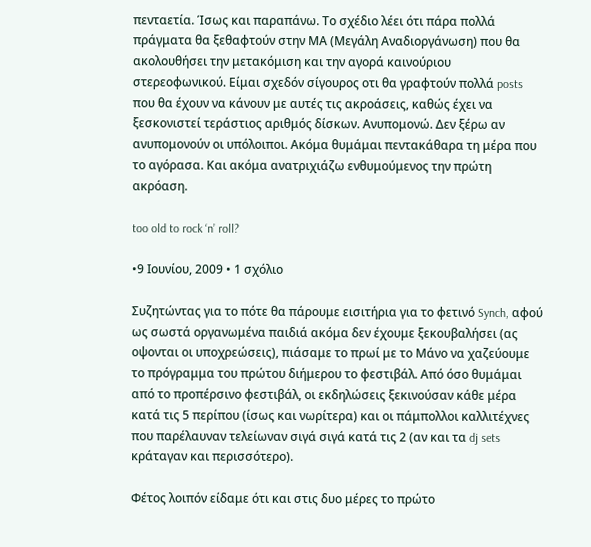πενταετία. Ίσως και παραπάνω. Το σχέδιο λέει ότι πάρα πολλά πράγματα θα ξεθαφτούν στην ΜΑ (Μεγάλη Αναδιοργάνωση) που θα ακολουθήσει την μετακόμιση και την αγορά καινούριου στερεοφωνικού. Είμαι σχεδόν σίγουρος οτι θα γραφτούν πολλά posts που θα έχουν να κάνουν με αυτές τις ακροάσεις, καθώς έχει να ξεσκονιστεί τεράστιος αριθμός δίσκων. Ανυπομονώ. Δεν ξέρω αν ανυπομονούν οι υπόλοιποι. Ακόμα θυμάμαι πεντακάθαρα τη μέρα που το αγόρασα. Και ακόμα ανατριχιάζω ενθυμούμενος την πρώτη ακρόαση.

too old to rock ‘n’ roll?

•9 Ιουνίου, 2009 • 1 σχόλιο

Συζητώντας για το πότε θα πάρουμε εισιτήρια για το φετινό Synch, αφού ως σωστά οργανωμένα παιδιά ακόμα δεν έχουμε ξεκουβαλήσει (ας οψονται οι υποχρεώσεις), πιάσαμε το πρωί με το Μάνο να χαζεύουμε το πρόγραμμα του πρώτου διήμερου το φεστιβάλ. Από όσο θυμάμαι από το προπέρσινο φεστιβάλ, οι εκδηλώσεις ξεκινούσαν κάθε μέρα κατά τις 5 περίπου (ίσως και νωρίτερα) και οι πάμπολλοι καλλιτέχνες που παρέλαυναν τελείωναν σιγά σιγά κατά τις 2 (αν και τα dj sets κράταγαν και περισσότερο).

Φέτος λοιπόν είδαμε ότι και στις δυο μέρες το πρώτο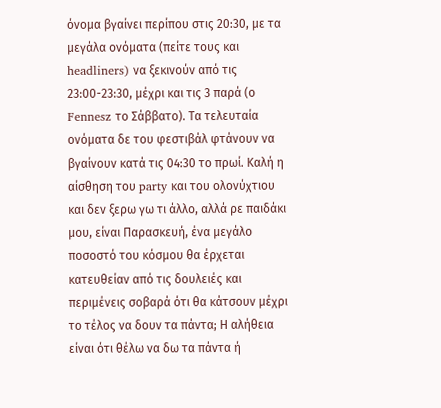όνομα βγαίνει περίπου στις 20:30, με τα μεγάλα ονόματα (πείτε τους και headliners) να ξεκινούν από τις 23:00-23:30, μέχρι και τις 3 παρά (ο Fennesz το Σάββατο). Τα τελευταία ονόματα δε του φεστιβάλ φτάνουν να βγαίνουν κατά τις 04:30 το πρωί. Καλή η αίσθηση του party και του ολονύχτιου και δεν ξερω γω τι άλλο, αλλά ρε παιδάκι μου, είναι Παρασκευή, ένα μεγάλο ποσοστό του κόσμου θα έρχεται κατευθείαν από τις δουλειές και περιμένεις σοβαρά ότι θα κάτσουν μέχρι το τέλος να δουν τα πάντα; Η αλήθεια είναι ότι θέλω να δω τα πάντα ή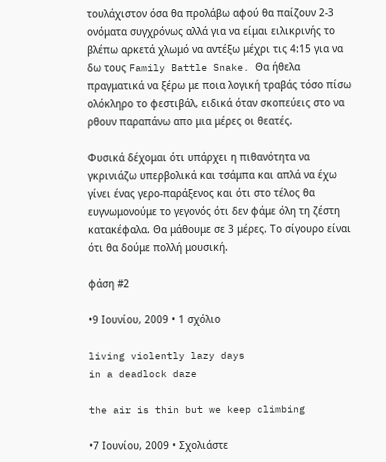τουλάχιστον όσα θα προλάβω αφού θα παίζουν 2-3 ονόματα συγχρόνως αλλά για να είμαι ειλικρινής το βλέπω αρκετά χλωμό να αντέξω μέχρι τις 4:15 για να δω τους Family Battle Snake. Θα ήθελα πραγματικά να ξέρω με ποια λογική τραβάς τόσο πίσω ολόκληρο το φεστιβάλ, ειδικά όταν σκοπεύεις στο να ρθουν παραπάνω απο μια μέρες οι θεατές.

Φυσικά δέχομαι ότι υπάρχει η πιθανότητα να γκρινιάζω υπερβολικά και τσάμπα και απλά να έχω γίνει ένας γερο-παράξενος και ότι στο τέλος θα ευγνωμονούμε το γεγονός ότι δεν φάμε όλη τη ζέστη κατακέφαλα. Θα μάθουμε σε 3 μέρες. Το σίγουρο είναι ότι θα δούμε πολλή μουσική.

φάση #2

•9 Ιουνίου, 2009 • 1 σχόλιο

living violently lazy days
in a deadlock daze

the air is thin but we keep climbing

•7 Ιουνίου, 2009 • Σχολιάστε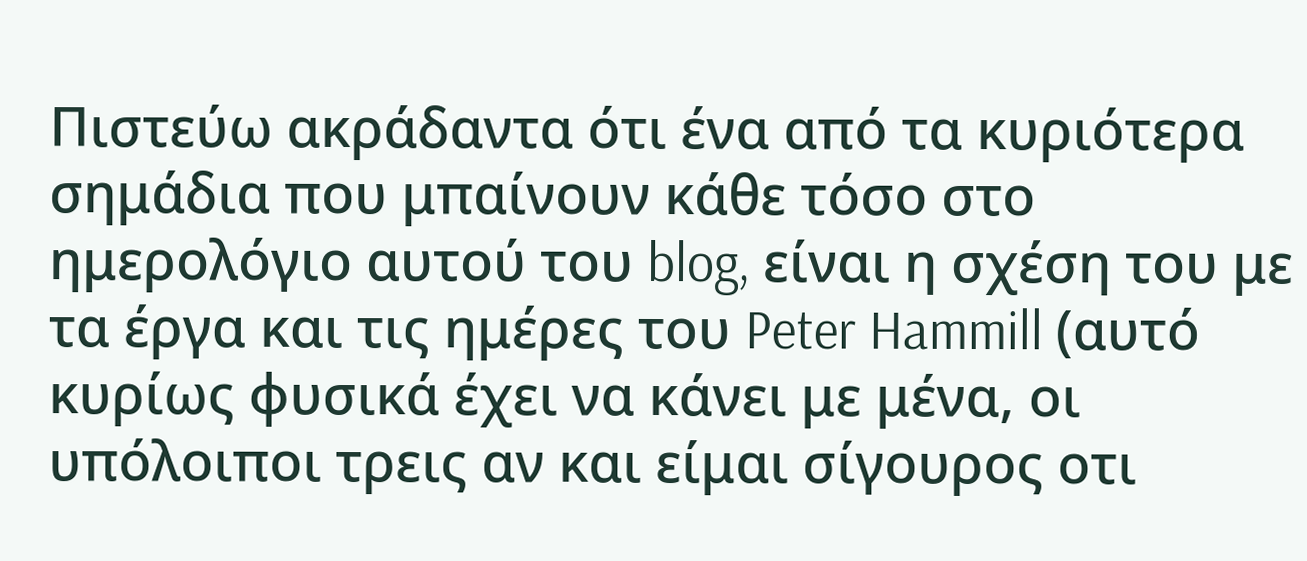Πιστεύω ακράδαντα ότι ένα από τα κυριότερα σημάδια που μπαίνουν κάθε τόσο στο ημερολόγιο αυτού του blog, είναι η σχέση του με τα έργα και τις ημέρες του Peter Hammill (αυτό κυρίως φυσικά έχει να κάνει με μένα, οι υπόλοιποι τρεις αν και είμαι σίγουρος οτι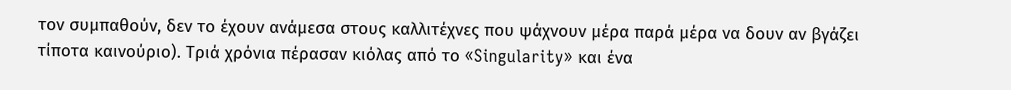τον συμπαθούν, δεν το έχουν ανάμεσα στους καλλιτέχνες που ψάχνουν μέρα παρά μέρα να δουν αν βγάζει τίποτα καινούριο). Τριά χρόνια πέρασαν κιόλας από το «Singularity» και ένα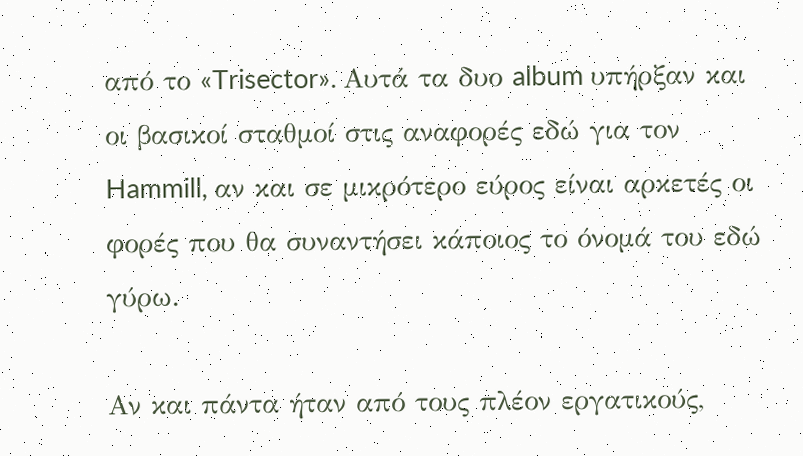από το «Trisector». Αυτά τα δυο album υπήρξαν και οι βασικοί σταθμοί στις αναφορές εδώ για τον Hammill, αν και σε μικρότερο εύρος είναι αρκετές οι φορές που θα συναντήσει κάποιος το όνομά του εδώ γύρω.

Αν και πάντα ήταν από τους πλέον εργατικούς,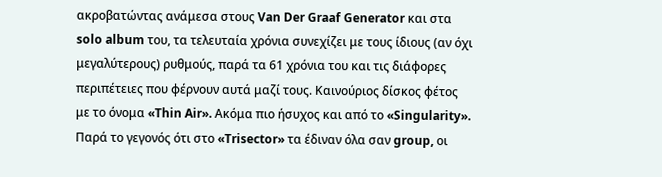ακροβατώντας ανάμεσα στους Van Der Graaf Generator και στα solo album του, τα τελευταία χρόνια συνεχίζει με τους ίδιους (αν όχι μεγαλύτερους) ρυθμούς, παρά τα 61 χρόνια του και τις διάφορες περιπέτειες που φέρνουν αυτά μαζί τους. Καινούριος δίσκος φέτος με το όνομα «Thin Air». Ακόμα πιο ήσυχος και από το «Singularity». Παρά το γεγονός ότι στο «Trisector» τα έδιναν όλα σαν group, οι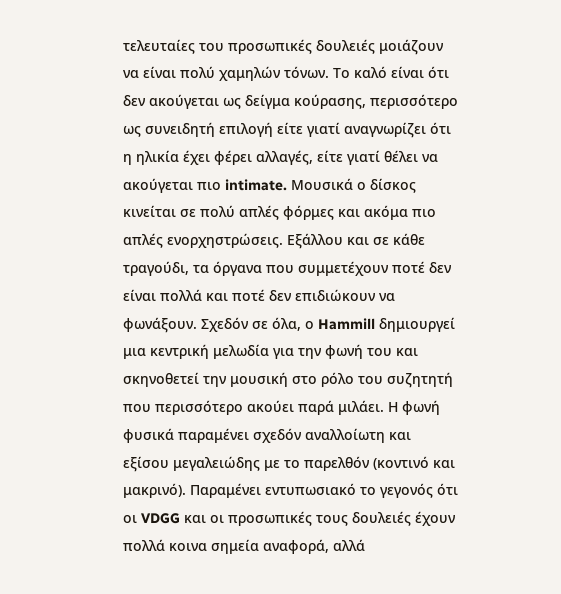τελευταίες του προσωπικές δουλειές μοιάζουν να είναι πολύ χαμηλών τόνων. Το καλό είναι ότι δεν ακούγεται ως δείγμα κούρασης, περισσότερο ως συνειδητή επιλογή είτε γιατί αναγνωρίζει ότι η ηλικία έχει φέρει αλλαγές, είτε γιατί θέλει να ακούγεται πιο intimate. Μουσικά ο δίσκος κινείται σε πολύ απλές φόρμες και ακόμα πιο απλές ενορχηστρώσεις. Εξάλλου και σε κάθε τραγούδι, τα όργανα που συμμετέχουν ποτέ δεν είναι πολλά και ποτέ δεν επιδιώκουν να φωνάξουν. Σχεδόν σε όλα, ο Hammill δημιουργεί μια κεντρική μελωδία για την φωνή του και σκηνοθετεί την μουσική στο ρόλο του συζητητή που περισσότερο ακούει παρά μιλάει. Η φωνή φυσικά παραμένει σχεδόν αναλλοίωτη και εξίσου μεγαλειώδης με το παρελθόν (κοντινό και μακρινό). Παραμένει εντυπωσιακό το γεγονός ότι οι VDGG και οι προσωπικές τους δουλειές έχουν πολλά κοινα σημεία αναφορά, αλλά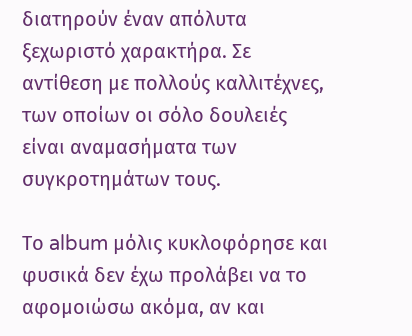διατηρούν έναν απόλυτα ξεχωριστό χαρακτήρα. Σε αντίθεση με πολλούς καλλιτέχνες, των οποίων οι σόλο δουλειές είναι αναμασήματα των συγκροτημάτων τους.

Το album μόλις κυκλοφόρησε και φυσικά δεν έχω προλάβει να το αφομοιώσω ακόμα, αν και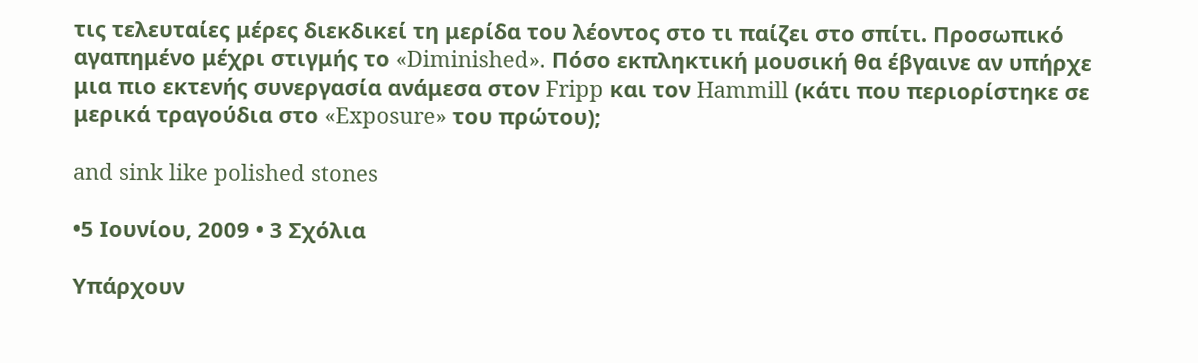τις τελευταίες μέρες διεκδικεί τη μερίδα του λέοντος στο τι παίζει στο σπίτι. Προσωπικό αγαπημένο μέχρι στιγμής το «Diminished». Πόσο εκπληκτική μουσική θα έβγαινε αν υπήρχε μια πιο εκτενής συνεργασία ανάμεσα στον Fripp και τον Hammill (κάτι που περιορίστηκε σε μερικά τραγούδια στο «Exposure» του πρώτου);

and sink like polished stones

•5 Ιουνίου, 2009 • 3 Σχόλια

Υπάρχουν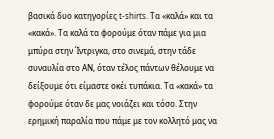βασικά δυο κατηγορίες t-shirts. Τα «καλά» και τα «κακά». Τα καλά τα φορούμε όταν πάμε για μια μπύρα στην Ίντριγκα, στο σινεμά, στην τάδε συναυλία στο ΑΝ, όταν τέλος πάντων θέλουμε να δείξουμε ότι είμαστε οκέι τυπάκια. Τα «κακά» τα φορούμε όταν δε μας νοιάζει και τόσο. Στην ερημική παραλία που πάμε με τον κολλητό μας να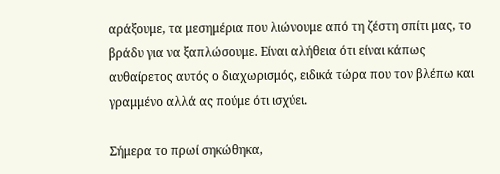αράξουμε, τα μεσημέρια που λιώνουμε από τη ζέστη σπίτι μας, το βράδυ για να ξαπλώσουμε. Είναι αλήθεια ότι είναι κάπως αυθαίρετος αυτός ο διαχωρισμός, ειδικά τώρα που τον βλέπω και γραμμένο αλλά ας πούμε ότι ισχύει.

Σήμερα το πρωί σηκώθηκα,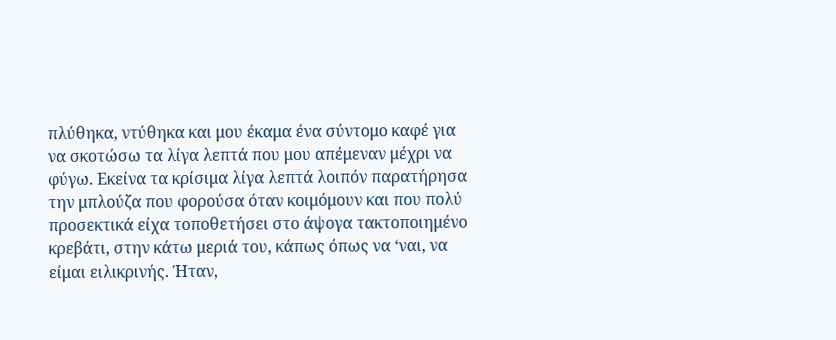πλύθηκα, ντύθηκα και μου έκαμα ένα σύντομο καφέ για να σκοτώσω τα λίγα λεπτά που μου απέμεναν μέχρι να φύγω. Εκείνα τα κρίσιμα λίγα λεπτά λοιπόν παρατήρησα την μπλούζα που φορούσα όταν κοιμόμουν και που πολύ προσεκτικά είχα τοποθετήσει στο άψογα τακτοποιημένο κρεβάτι, στην κάτω μεριά του, κάπως όπως να ‘ναι, να είμαι ειλικρινής. Ήταν,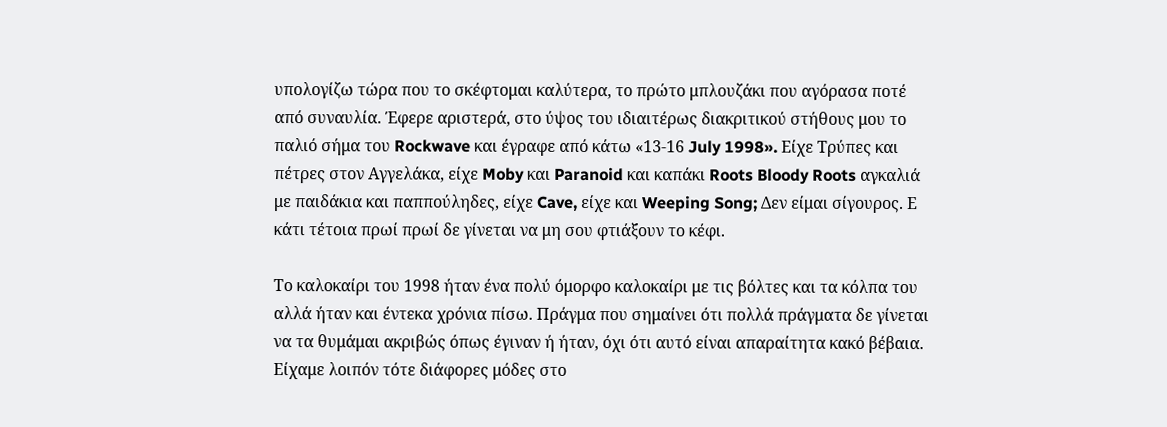υπολογίζω τώρα που το σκέφτομαι καλύτερα, το πρώτο μπλουζάκι που αγόρασα ποτέ από συναυλία. Έφερε αριστερά, στο ύψος του ιδιαιτέρως διακριτικού στήθους μου το παλιό σήμα του Rockwave και έγραφε από κάτω «13-16 July 1998». Είχε Τρύπες και πέτρες στον Αγγελάκα, είχε Moby και Paranoid και καπάκι Roots Bloody Roots αγκαλιά με παιδάκια και παππούληδες, είχε Cave, είχε και Weeping Song; Δεν είμαι σίγουρος. Ε κάτι τέτοια πρωί πρωί δε γίνεται να μη σου φτιάξουν το κέφι.

Το καλοκαίρι του 1998 ήταν ένα πολύ όμορφο καλοκαίρι με τις βόλτες και τα κόλπα του αλλά ήταν και έντεκα χρόνια πίσω. Πράγμα που σημαίνει ότι πολλά πράγματα δε γίνεται να τα θυμάμαι ακριβώς όπως έγιναν ή ήταν, όχι ότι αυτό είναι απαραίτητα κακό βέβαια. Είχαμε λοιπόν τότε διάφορες μόδες στο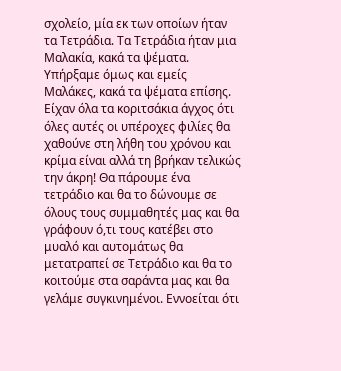σχολείο, μία εκ των οποίων ήταν τα Τετράδια. Τα Τετράδια ήταν μια Μαλακία, κακά τα ψέματα. Υπήρξαμε όμως και εμείς Μαλάκες, κακά τα ψέματα επίσης. Είχαν όλα τα κοριτσάκια άγχος ότι όλες αυτές οι υπέροχες φιλίες θα χαθούνε στη λήθη του χρόνου και κρίμα είναι αλλά τη βρήκαν τελικώς την άκρη! Θα πάρουμε ένα τετράδιο και θα το δώνουμε σε όλους τους συμμαθητές μας και θα γράφουν ό,τι τους κατέβει στο μυαλό και αυτομάτως θα μετατραπεί σε Τετράδιο και θα το κοιτούμε στα σαράντα μας και θα γελάμε συγκινημένοι. Εννοείται ότι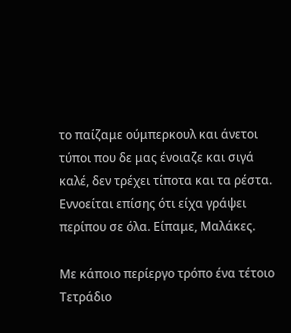το παίζαμε ούμπερκουλ και άνετοι τύποι που δε μας ένοιαζε και σιγά καλέ, δεν τρέχει τίποτα και τα ρέστα. Εννοείται επίσης ότι είχα γράψει περίπου σε όλα. Είπαμε, Μαλάκες.

Με κάποιο περίεργο τρόπο ένα τέτοιο Τετράδιο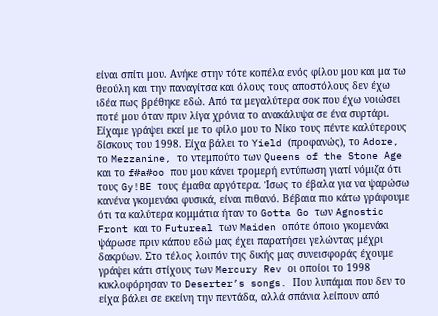είναι σπίτι μου. Ανήκε στην τότε κοπέλα ενός φίλου μου και μα τω θεούλη και την παναγίτσα και όλους τους αποστόλους δεν έχω ιδέα πως βρέθηκε εδώ. Από τα μεγαλύτερα σοκ που έχω νοιώσει ποτέ μου όταν πριν λίγα χρόνια το ανακάλυψα σε ένα συρτάρι. Είχαμε γράψει εκεί με το φίλο μου το Νίκο τους πέντε καλύτερους δίσκους του 1998. Είχα βάλει το Yield (προφανώς), το Adore, το Mezzanine, το ντεμπούτο των Queens of the Stone Age και το f#a#oo που μου κάνει τρομερή εντύπωση γιατί νόμιζα ότι τους Gy!BE τους έμαθα αργότερα. Ίσως το έβαλα για να ψαρώσω κανένα γκομενάκι φυσικά, είναι πιθανό. Βέβαια πιο κάτω γράφουμε ότι τα καλύτερα κομμάτια ήταν το Gotta Go των Agnostic Front και το Futureal των Maiden οπότε όποιο γκομενάκι ψάρωσε πριν κάπου εδώ μας έχει παρατήσει γελώντας μέχρι δακρύων. Στο τέλος λοιπόν της δικής μας συνεισφοράς έχουμε γράψει κάτι στίχους των Mercury Rev οι οποίοι το 1998 κυκλοφόρησαν το Deserter’s songs. Που λυπάμαι που δεν το είχα βάλει σε εκείνη την πεντάδα, αλλά σπάνια λείπουν από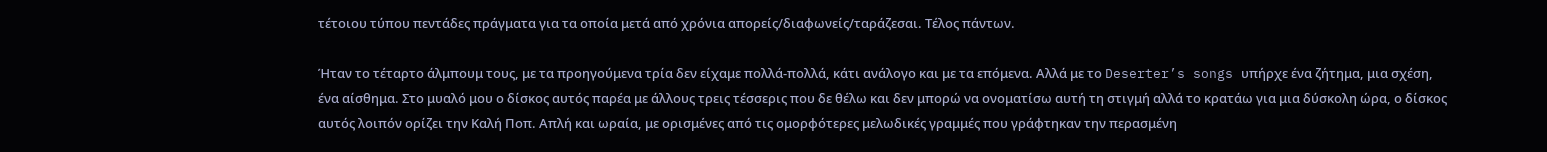τέτοιου τύπου πεντάδες πράγματα για τα οποία μετά από χρόνια απορείς/διαφωνείς/ταράζεσαι. Τέλος πάντων.

Ήταν το τέταρτο άλμπουμ τους, με τα προηγούμενα τρία δεν είχαμε πολλά-πολλά, κάτι ανάλογο και με τα επόμενα. Αλλά με το Deserter’s songs υπήρχε ένα ζήτημα, μια σχέση, ένα αίσθημα. Στο μυαλό μου ο δίσκος αυτός παρέα με άλλους τρεις τέσσερις που δε θέλω και δεν μπορώ να ονοματίσω αυτή τη στιγμή αλλά το κρατάω για μια δύσκολη ώρα, ο δίσκος αυτός λοιπόν ορίζει την Καλή Ποπ. Απλή και ωραία, με ορισμένες από τις ομορφότερες μελωδικές γραμμές που γράφτηκαν την περασμένη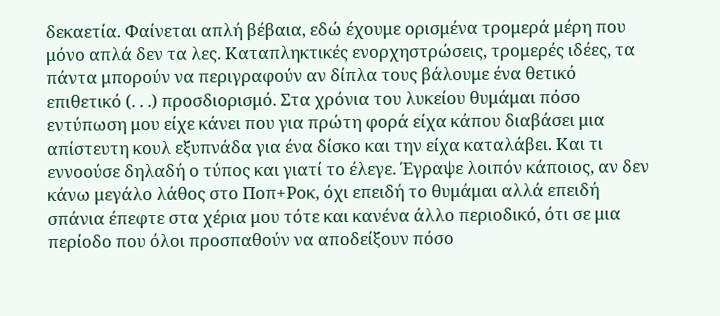δεκαετία. Φαίνεται απλή βέβαια, εδώ έχουμε ορισμένα τρομερά μέρη που μόνο απλά δεν τα λες. Καταπληκτικές ενορχηστρώσεις, τρομερές ιδέες, τα πάντα μπορούν να περιγραφούν αν δίπλα τους βάλουμε ένα θετικό επιθετικό (. . .) προσδιορισμό. Στα χρόνια του λυκείου θυμάμαι πόσο εντύπωση μου είχε κάνει που για πρώτη φορά είχα κάπου διαβάσει μια απίστευτη κουλ εξυπνάδα για ένα δίσκο και την είχα καταλάβει. Και τι εννοούσε δηλαδή ο τύπος και γιατί το έλεγε. Έγραψε λοιπόν κάποιος, αν δεν κάνω μεγάλο λάθος στο Ποπ+Ροκ, όχι επειδή το θυμάμαι αλλά επειδή σπάνια έπεφτε στα χέρια μου τότε και κανένα άλλο περιοδικό, ότι σε μια περίοδο που όλοι προσπαθούν να αποδείξουν πόσο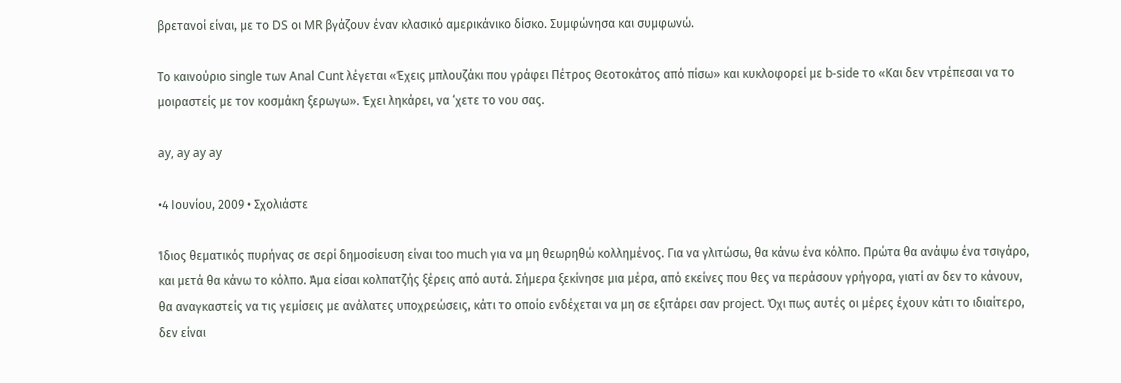βρετανοί είναι, με το DS οι MR βγάζουν έναν κλασικό αμερικάνικο δίσκο. Συμφώνησα και συμφωνώ.

Το καινούριο single των Anal Cunt λέγεται «Έχεις μπλουζάκι που γράφει Πέτρος Θεοτοκάτος από πίσω» και κυκλοφορεί με b-side το «Και δεν ντρέπεσαι να το μοιραστείς με τον κοσμάκη ξερωγω». Έχει ληκάρει, να ‘χετε το νου σας.

ay, ay ay ay

•4 Ιουνίου, 2009 • Σχολιάστε

Ίδιος θεματικός πυρήνας σε σερί δημοσίευση είναι too much για να μη θεωρηθώ κολλημένος. Για να γλιτώσω, θα κάνω ένα κόλπο. Πρώτα θα ανάψω ένα τσιγάρο, και μετά θα κάνω το κόλπο. Άμα είσαι κολπατζής ξέρεις από αυτά. Σήμερα ξεκίνησε μια μέρα, από εκείνες που θες να περάσουν γρήγορα, γιατί αν δεν το κάνουν, θα αναγκαστείς να τις γεμίσεις με ανάλατες υποχρεώσεις, κάτι το οποίο ενδέχεται να μη σε εξιτάρει σαν project. Όχι πως αυτές οι μέρες έχουν κάτι το ιδιαίτερο, δεν είναι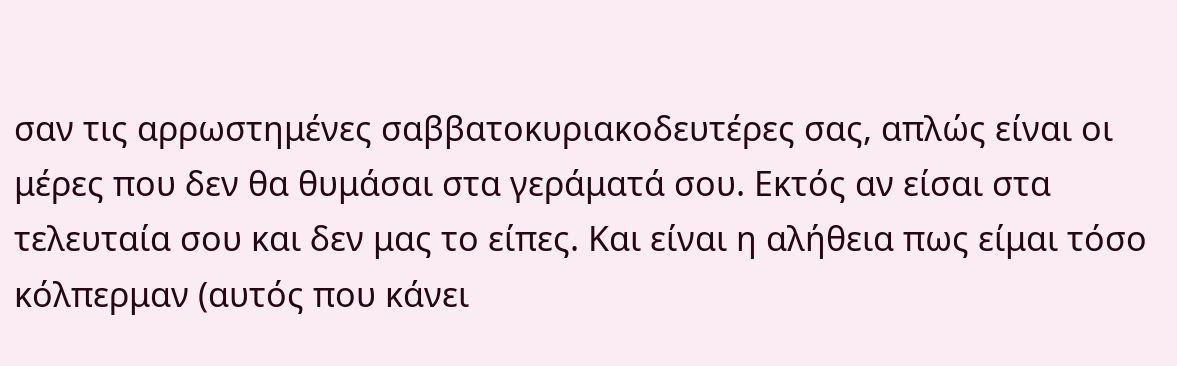σαν τις αρρωστημένες σαββατοκυριακοδευτέρες σας, απλώς είναι οι μέρες που δεν θα θυμάσαι στα γεράματά σου. Εκτός αν είσαι στα τελευταία σου και δεν μας το είπες. Και είναι η αλήθεια πως είμαι τόσο κόλπερμαν (αυτός που κάνει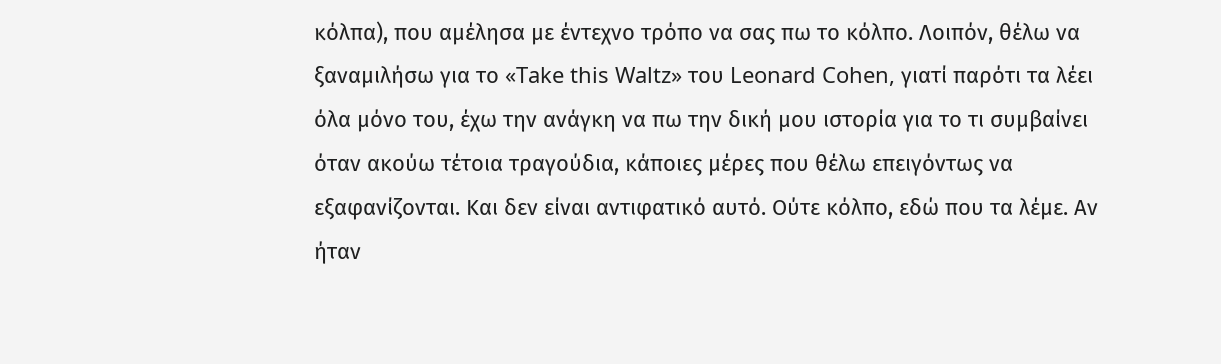κόλπα), που αμέλησα με έντεχνο τρόπο να σας πω το κόλπο. Λοιπόν, θέλω να ξαναμιλήσω για το «Take this Waltz» του Leonard Cohen, γιατί παρότι τα λέει όλα μόνο του, έχω την ανάγκη να πω την δική μου ιστορία για το τι συμβαίνει όταν ακούω τέτοια τραγούδια, κάποιες μέρες που θέλω επειγόντως να εξαφανίζονται. Και δεν είναι αντιφατικό αυτό. Ούτε κόλπο, εδώ που τα λέμε. Αν ήταν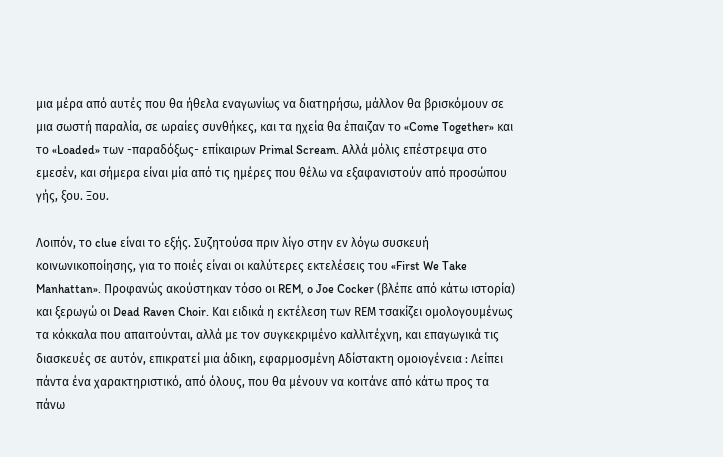μια μέρα από αυτές που θα ήθελα εναγωνίως να διατηρήσω, μάλλον θα βρισκόμουν σε μια σωστή παραλία, σε ωραίες συνθήκες, και τα ηχεία θα έπαιζαν το «Come Together» και το «Loaded» των -παραδόξως- επίκαιρων Primal Scream. Αλλά μόλις επέστρεψα στο εμεσέν, και σήμερα είναι μία από τις ημέρες που θέλω να εξαφανιστούν από προσώπου γής, ξου. Ξου.

Λοιπόν, το clue είναι το εξής. Συζητούσα πριν λίγο στην εν λόγω συσκευή κοινωνικοποίησης, για το ποιές είναι οι καλύτερες εκτελέσεις του «First We Take Manhattan». Προφανώς ακούστηκαν τόσο οι REM, o Joe Cocker (βλέπε από κάτω ιστορία) και ξερωγώ οι Dead Raven Choir. Και ειδικά η εκτέλεση των REΜ τσακίζει ομολογουμένως τα κόκκαλα που απαιτούνται, αλλά με τον συγκεκριμένο καλλιτέχνη, και επαγωγικά τις διασκευές σε αυτόν, επικρατεί μια άδικη, εφαρμοσμένη Αδίστακτη ομοιογένεια : Λείπει πάντα ένα χαρακτηριστικό, από όλους, που θα μένουν να κοιτάνε από κάτω προς τα πάνω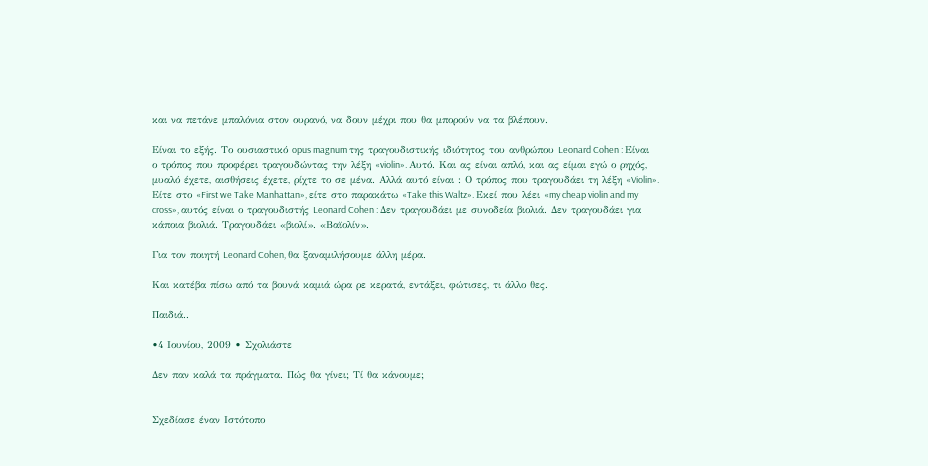και να πετάνε μπαλόνια στον ουρανό, να δουν μέχρι που θα μπορούν να τα βλέπουν.

Είναι το εξής. Το ουσιαστικό opus magnum της τραγουδιστικής ιδιότητος του ανθρώπου Leonard Cohen : Είναι ο τρόπος που προφέρει τραγουδώντας την λέξη «violin». Αυτό. Και ας είναι απλό, και ας είμαι εγώ ο ρηχός, μυαλό έχετε, αισθήσεις έχετε, ρίχτε το σε μένα. Αλλά αυτό είναι : Ο τρόπος που τραγουδάει τη λέξη «Violin». Είτε στο «First we Take Manhattan», είτε στο παρακάτω «Take this Waltz». Εκεί που λέει «my cheap violin and my cross», αυτός είναι ο τραγουδιστής Leonard Cohen : Δεν τραγουδάει με συνοδεία βιολιά. Δεν τραγουδάει για κάποια βιολιά. Τραγουδάει «βιολί». «Βαϊολίν».

Για τον ποιητή Leonard Cohen, θα ξαναμιλήσουμε άλλη μέρα.

Και κατέβα πίσω από τα βουνά καμιά ώρα ρε κερατά, εντάξει, φώτισες, τι άλλο θες.

Παιδιά..

•4 Ιουνίου, 2009 • Σχολιάστε

Δεν παν καλά τα πράγματα. Πώς θα γίνει; Τί θα κάνουμε;


Σχεδίασε έναν Ιστότοπο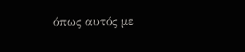όπως αυτός με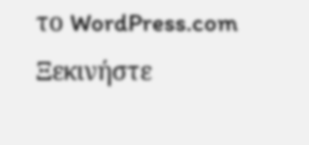το WordPress.com
Ξεκινήστε